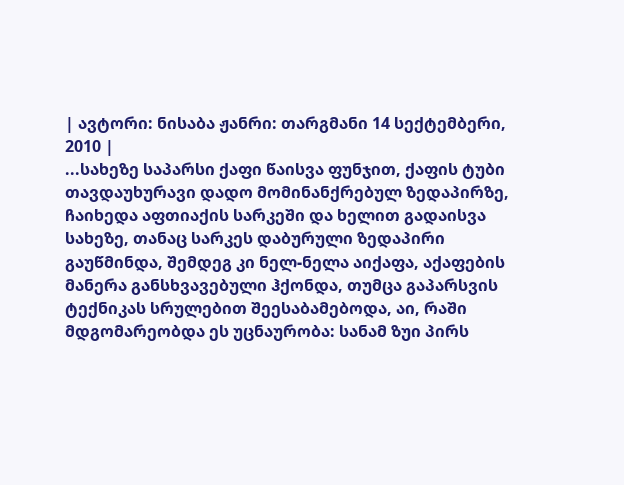| ავტორი: ნისაბა ჟანრი: თარგმანი 14 სექტემბერი, 2010 |
...სახეზე საპარსი ქაფი წაისვა ფუნჯით, ქაფის ტუბი თავდაუხურავი დადო მომინანქრებულ ზედაპირზე, ჩაიხედა აფთიაქის სარკეში და ხელით გადაისვა სახეზე, თანაც სარკეს დაბურული ზედაპირი გაუწმინდა, შემდეგ კი ნელ-ნელა აიქაფა, აქაფების მანერა განსხვავებული ჰქონდა, თუმცა გაპარსვის ტექნიკას სრულებით შეესაბამებოდა, აი, რაში მდგომარეობდა ეს უცნაურობა: სანამ ზუი პირს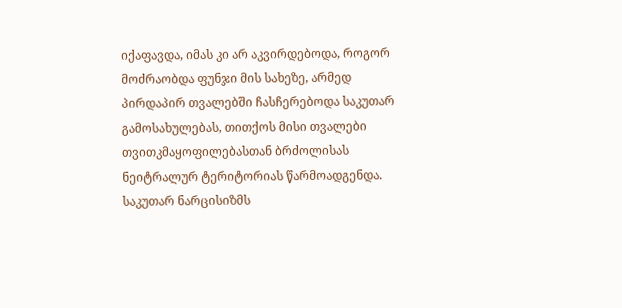იქაფავდა, იმას კი არ აკვირდებოდა, როგორ მოძრაობდა ფუნჯი მის სახეზე, არმედ პირდაპირ თვალებში ჩასჩერებოდა საკუთარ გამოსახულებას, თითქოს მისი თვალები თვითკმაყოფილებასთან ბრძოლისას ნეიტრალურ ტერიტორიას წარმოადგენდა. საკუთარ ნარცისიზმს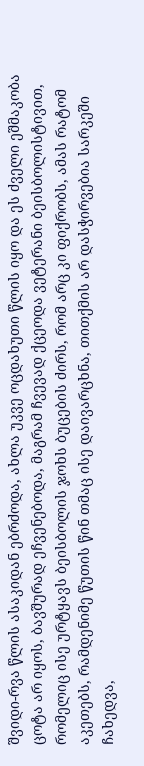შვიდი-რვა წლის ასაკიდან ებრძოდა, ახლა უკვე ოცდახუთი წლის იყო და ეს ძველი ეშმაკობა ცოტა არ იყოს, ბავშურად ეჩვენებოდა, მაგრამ ჩვევად ქცეოდა ვეტერანი ბეისბოლისტივით, რომელიც ისე ურტყავს ბეისბოლის ჯოხს ბუცების ძირს, რომ არც კი ფიქრობს, ამას რატომ აკეთებს, რამდენიმე წუთის წინ თმაც ისე დაივარცხნა, თითქმის არ დასჭირვებია სარკეში ჩახედვა,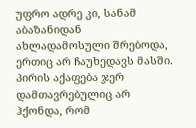უფრო ადრე კი, სანამ აბაზანიდან ახლადამოსული შრებოდა, ერთიც არ ჩაუხედავს მასში. პირის აქაფება ჯერ დამთავრებულიც არ ჰქონდა, რომ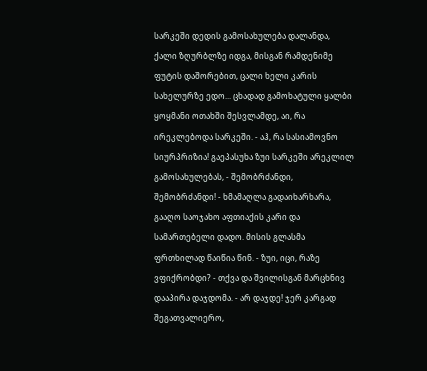სარკეში დედის გამოსახულება დალანდა, ქალი ზღურბლზე იდგა, მისგან რამდენიმე ფუტის დაშორებით, ცალი ხელი კარის სახელურზე ედო... ცხადად გამოხატული ყალბი ყოყმანი ოთახში შესვლამდე, აი, რა ირეკლებოდა სარკეში. - აჰ, რა სასიამოვნო სიურპრიზია! გაეპასუხა ზუი სარკეში არეკლილ გამოსახულებას, - შემობრძანდი, შემობრძანდი! - ხმამაღლა გადაიხარხარა, გააღო საოჯახო აფთიაქის კარი და სამართებელი დადო. მისის გლასმა ფრთხილად წაიწია წინ. - ზუი, იცი, რაზე ვფიქრობდი? - თქვა და შვილისგან მარცხნივ დააპირა დაჯდომა. - არ დაჯდე! ჯერ კარგად შეგათვალიერო,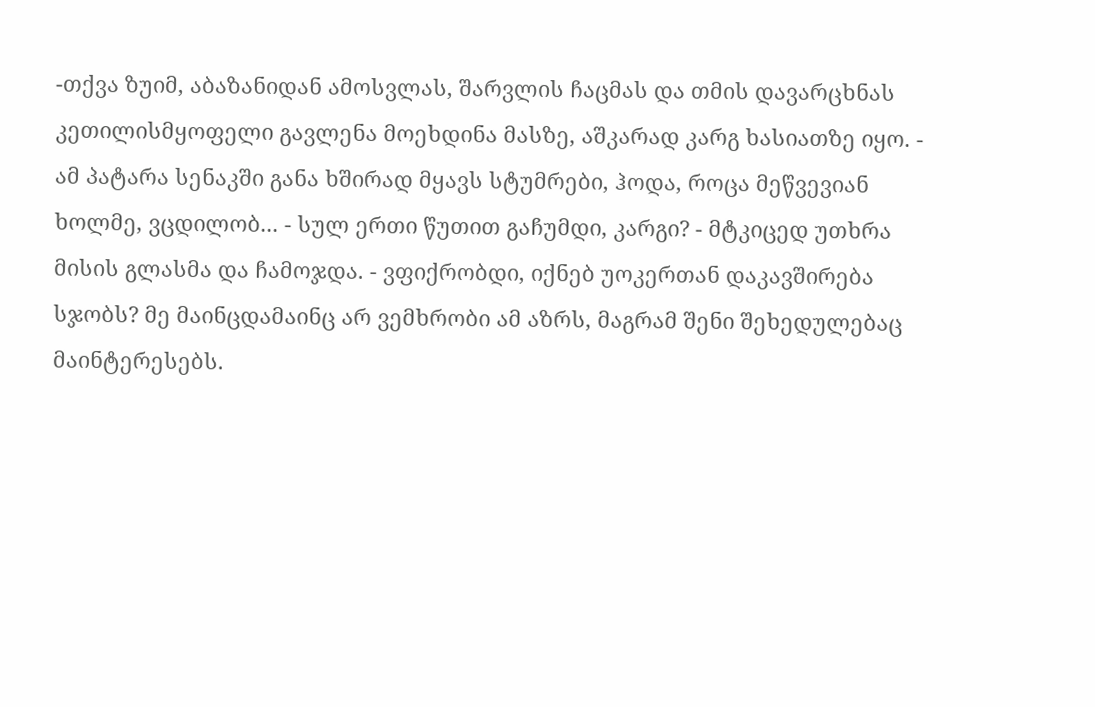-თქვა ზუიმ, აბაზანიდან ამოსვლას, შარვლის ჩაცმას და თმის დავარცხნას კეთილისმყოფელი გავლენა მოეხდინა მასზე, აშკარად კარგ ხასიათზე იყო. - ამ პატარა სენაკში განა ხშირად მყავს სტუმრები, ჰოდა, როცა მეწვევიან ხოლმე, ვცდილობ... - სულ ერთი წუთით გაჩუმდი, კარგი? - მტკიცედ უთხრა მისის გლასმა და ჩამოჯდა. - ვფიქრობდი, იქნებ უოკერთან დაკავშირება სჯობს? მე მაინცდამაინც არ ვემხრობი ამ აზრს, მაგრამ შენი შეხედულებაც მაინტერესებს.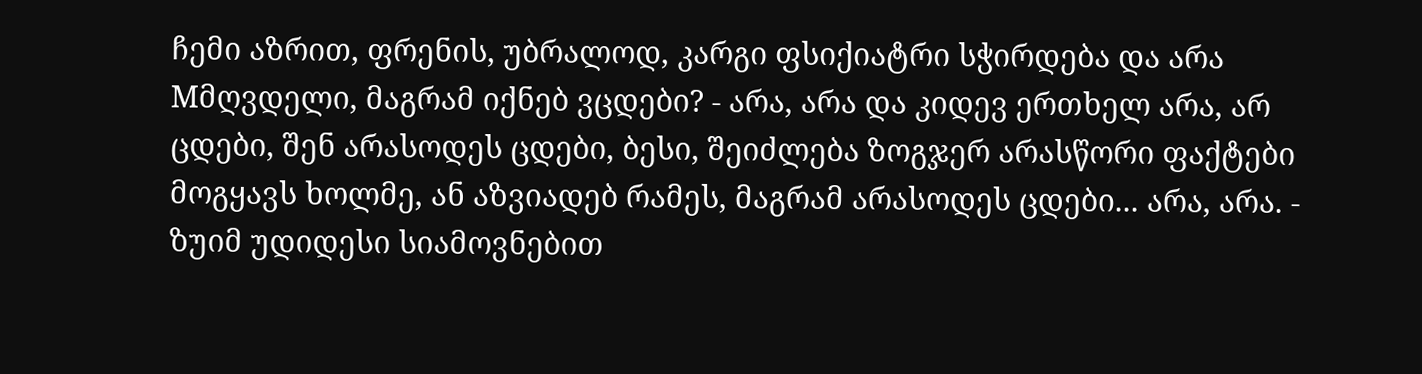ჩემი აზრით, ფრენის, უბრალოდ, კარგი ფსიქიატრი სჭირდება და არა Mმღვდელი, მაგრამ იქნებ ვცდები? - არა, არა და კიდევ ერთხელ არა, არ ცდები, შენ არასოდეს ცდები, ბესი, შეიძლება ზოგჯერ არასწორი ფაქტები მოგყავს ხოლმე, ან აზვიადებ რამეს, მაგრამ არასოდეს ცდები... არა, არა. - ზუიმ უდიდესი სიამოვნებით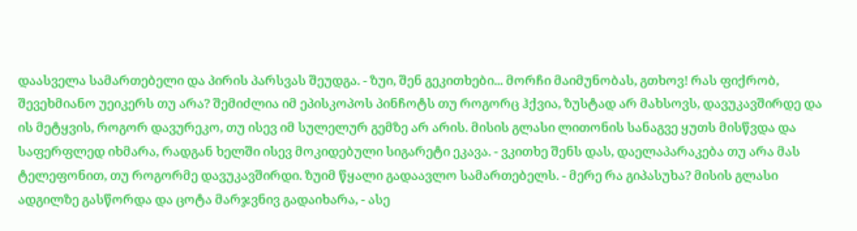დაასველა სამართებელი და პირის პარსვას შეუდგა. - ზუი, შენ გეკითხები... მორჩი მაიმუნობას, გთხოვ! რას ფიქრობ, შევეხმიანო უეიკერს თუ არა? შემიძლია იმ ეპისკოპოს პინჩოტს თუ როგორც ჰქვია, ზუსტად არ მახსოვს, დავუკავშირდე და ის მეტყვის, როგორ დავურეკო, თუ ისევ იმ სულელურ გემზე არ არის. მისის გლასი ლითონის სანაგვე ყუთს მისწვდა და საფერფლედ იხმარა, რადგან ხელში ისევ მოკიდებული სიგარეტი ეკავა. - ვკითხე შენს დას, დაელაპარაკება თუ არა მას ტელეფონით, თუ როგორმე დავუკავშირდი. ზუიმ წყალი გადაავლო სამართებელს. - მერე რა გიპასუხა? მისის გლასი ადგილზე გასწორდა და ცოტა მარჯვნივ გადაიხარა, - ასე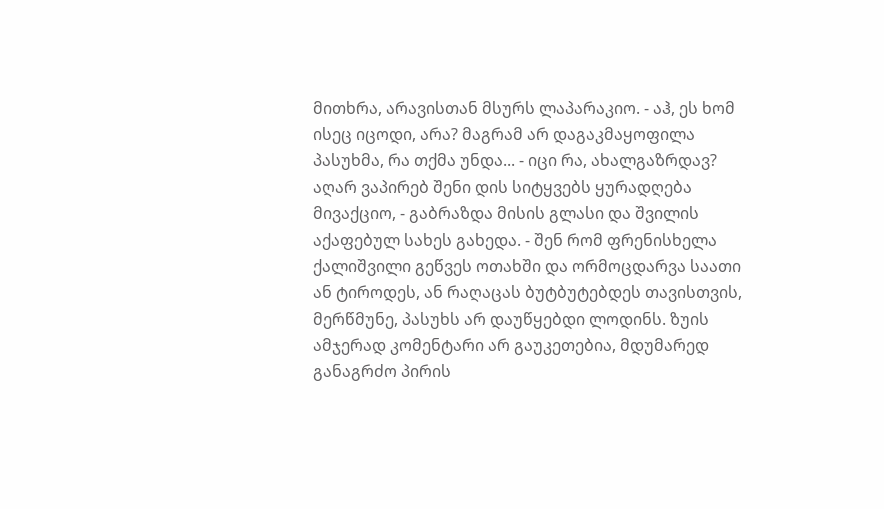მითხრა, არავისთან მსურს ლაპარაკიო. - აჰ, ეს ხომ ისეც იცოდი, არა? მაგრამ არ დაგაკმაყოფილა პასუხმა, რა თქმა უნდა... - იცი რა, ახალგაზრდავ? აღარ ვაპირებ შენი დის სიტყვებს ყურადღება მივაქციო, - გაბრაზდა მისის გლასი და შვილის აქაფებულ სახეს გახედა. - შენ რომ ფრენისხელა ქალიშვილი გეწვეს ოთახში და ორმოცდარვა საათი ან ტიროდეს, ან რაღაცას ბუტბუტებდეს თავისთვის, მერწმუნე, პასუხს არ დაუწყებდი ლოდინს. ზუის ამჯერად კომენტარი არ გაუკეთებია, მდუმარედ განაგრძო პირის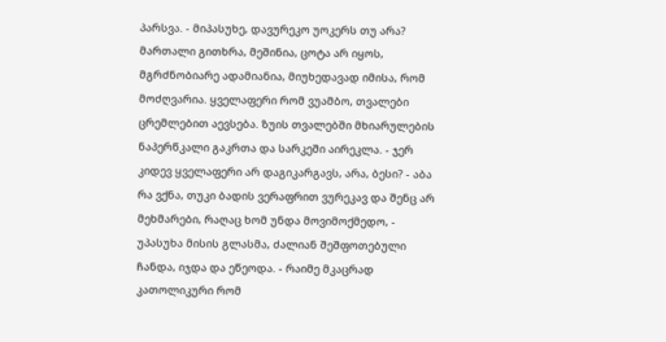პარსვა. - მიპასუხე, დავურეკო უოკერს თუ არა? მართალი გითხრა, მეშინია, ცოტა არ იყოს, მგრძნობიარე ადამიანია, მიუხედავად იმისა, რომ მოძღვარია. ყველაფერი რომ ვუამბო, თვალები ცრემლებით აევსება. ზუის თვალებში მხიარულების ნაპერწკალი გაკრთა და სარკეში აირეკლა. - ჯერ კიდევ ყველაფერი არ დაგიკარგავს, არა, ბესი? - აბა რა ვქნა, თუკი ბადის ვერაფრით ვურეკავ და შენც არ მეხმარები, რაღაც ხომ უნდა მოვიმოქმედო, - უპასუხა მისის გლასმა, ძალიან შეშფოთებული ჩანდა, იჯდა და ეწეოდა. - რაიმე მკაცრად კათოლიკური რომ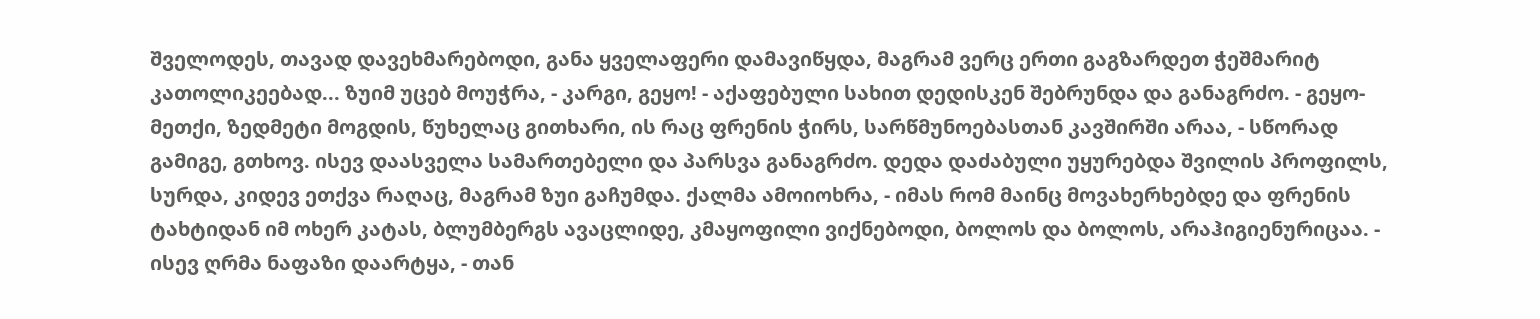შველოდეს, თავად დავეხმარებოდი, განა ყველაფერი დამავიწყდა, მაგრამ ვერც ერთი გაგზარდეთ ჭეშმარიტ კათოლიკეებად... ზუიმ უცებ მოუჭრა, - კარგი, გეყო! - აქაფებული სახით დედისკენ შებრუნდა და განაგრძო. - გეყო-მეთქი, ზედმეტი მოგდის, წუხელაც გითხარი, ის რაც ფრენის ჭირს, სარწმუნოებასთან კავშირში არაა, - სწორად გამიგე, გთხოვ. ისევ დაასველა სამართებელი და პარსვა განაგრძო. დედა დაძაბული უყურებდა შვილის პროფილს, სურდა, კიდევ ეთქვა რაღაც, მაგრამ ზუი გაჩუმდა. ქალმა ამოიოხრა, - იმას რომ მაინც მოვახერხებდე და ფრენის ტახტიდან იმ ოხერ კატას, ბლუმბერგს ავაცლიდე, კმაყოფილი ვიქნებოდი, ბოლოს და ბოლოს, არაჰიგიენურიცაა. - ისევ ღრმა ნაფაზი დაარტყა, - თან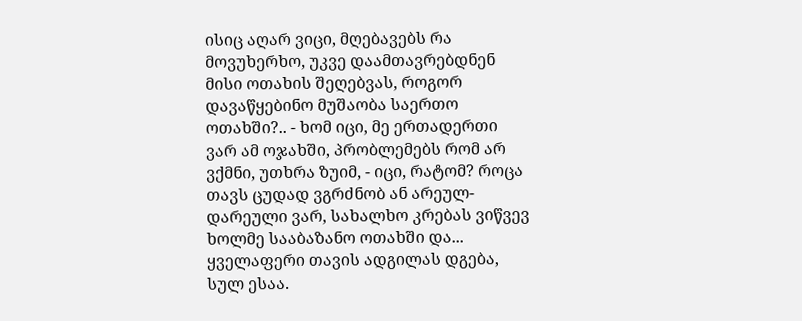ისიც აღარ ვიცი, მღებავებს რა მოვუხერხო, უკვე დაამთავრებდნენ მისი ოთახის შეღებვას, როგორ დავაწყებინო მუშაობა საერთო ოთახში?.. - ხომ იცი, მე ერთადერთი ვარ ამ ოჯახში, პრობლემებს რომ არ ვქმნი, უთხრა ზუიმ, - იცი, რატომ? როცა თავს ცუდად ვგრძნობ ან არეულ-დარეული ვარ, სახალხო კრებას ვიწვევ ხოლმე სააბაზანო ოთახში და... ყველაფერი თავის ადგილას დგება, სულ ესაა.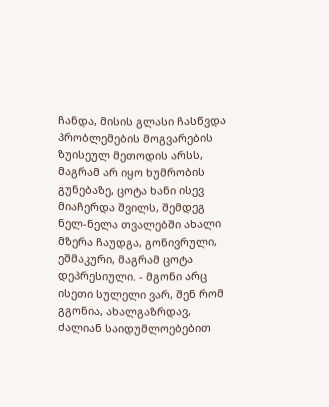ჩანდა, მისის გლასი ჩასწვდა პრობლემების მოგვარების ზუისეულ მეთოდის არსს, მაგრამ არ იყო ხუმრობის გუნებაზე, ცოტა ხანი ისევ მიაჩერდა შვილს, შემდეგ ნელ-ნელა თვალებში ახალი მზერა ჩაუდგა, გონივრული, ეშმაკური, მაგრამ ცოტა დეპრესიული. - მგონი არც ისეთი სულელი ვარ, შენ რომ გგონია, ახალგაზრდავ, ძალიან საიდუმლოებებით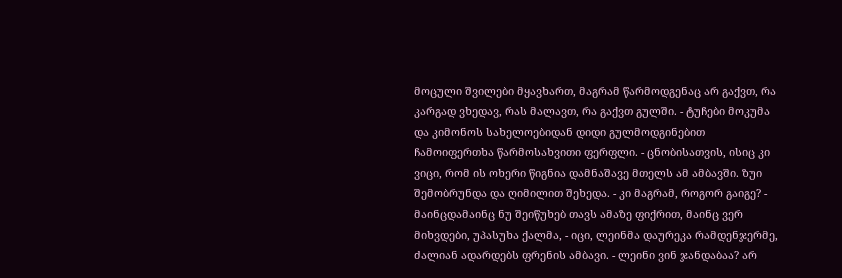მოცული შვილები მყავხართ, მაგრამ წარმოდგენაც არ გაქვთ, რა კარგად ვხედავ, რას მალავთ, რა გაქვთ გულში. - ტუჩები მოკუმა და კიმონოს სახელოებიდან დიდი გულმოდგინებით ჩამოიფერთხა წარმოსახვითი ფერფლი. - ცნობისათვის, ისიც კი ვიცი, რომ ის ოხერი წიგნია დამნაშავე მთელს ამ ამბავში. ზუი შემობრუნდა და ღიმილით შეხედა. - კი მაგრამ, როგორ გაიგე? - მაინცდამაინც ნუ შეიწუხებ თავს ამაზე ფიქრით, მაინც ვერ მიხვდები, უპასუხა ქალმა, - იცი, ლეინმა დაურეკა რამდენჯერმე, ძალიან ადარდებს ფრენის ამბავი. - ლეინი ვინ ჯანდაბაა? არ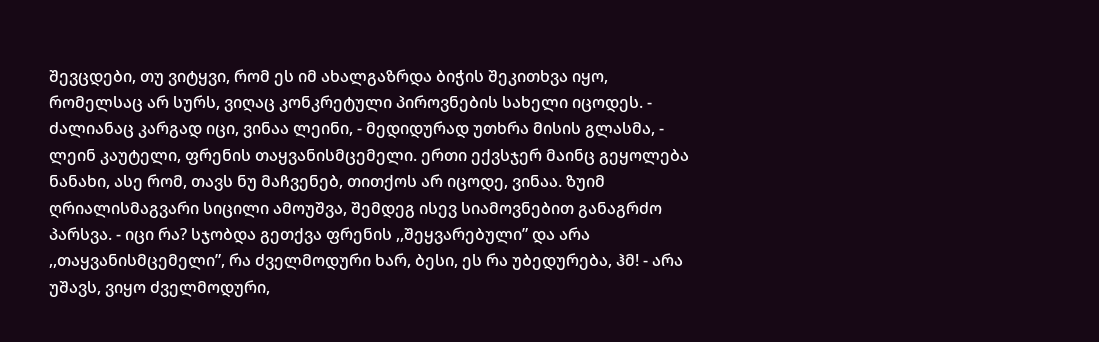შევცდები, თუ ვიტყვი, რომ ეს იმ ახალგაზრდა ბიჭის შეკითხვა იყო, რომელსაც არ სურს, ვიღაც კონკრეტული პიროვნების სახელი იცოდეს. - ძალიანაც კარგად იცი, ვინაა ლეინი, - მედიდურად უთხრა მისის გლასმა, - ლეინ კაუტელი, ფრენის თაყვანისმცემელი. ერთი ექვსჯერ მაინც გეყოლება ნანახი, ასე რომ, თავს ნუ მაჩვენებ, თითქოს არ იცოდე, ვინაა. ზუიმ ღრიალისმაგვარი სიცილი ამოუშვა, შემდეგ ისევ სიამოვნებით განაგრძო პარსვა. - იცი რა? სჯობდა გეთქვა ფრენის ,,შეყვარებული” და არა ,,თაყვანისმცემელი”, რა ძველმოდური ხარ, ბესი, ეს რა უბედურება, ჰმ! - არა უშავს, ვიყო ძველმოდური,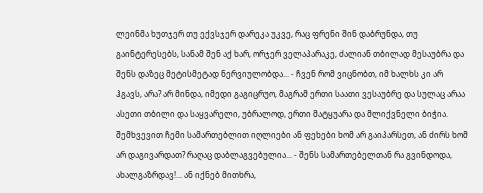ლეინმა ხუთჯერ თუ ექვსჯერ დარეკა უკვე, რაც ფრენი შინ დაბრუნდა, თუ გაინტერესებს, სანამ შენ აქ ხარ, ორჯერ ველაპარაკე, ძალიან თბილად მესაუბრა და შენს დაზეც მეტისმეტად ნერვიულობდა... - ჩვენ რომ ვიცნობთ, იმ ხალხს კი არ ჰგავს, არა? არ მინდა, იმედი გაგიცრუო, მაგრამ ერთი საათი ვესაუბრე და სულაც არაა ასეთი თბილი და საყვარელი, უბრალოდ, ერთი მატყუარა და მლიქვნელი ბიჭია. შემხვევით ჩემი სამართებლით იღლიები ან ფეხები ხომ არ გაიპარსეთ, ან ძირს ხომ არ დაგივარდათ? რაღაც დაბლაგვებულია... - შენს სამართებელთან რა გვინდოდა, ახალგაზრდავ!... ან იქნებ მითხრა,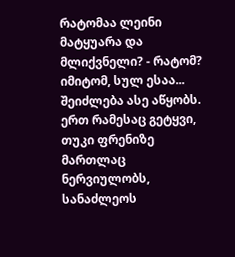რატომაა ლეინი მატყუარა და მლიქვნელი? - რატომ? იმიტომ, სულ ესაა... შეიძლება ასე აწყობს. ერთ რამესაც გეტყვი, თუკი ფრენიზე მართლაც ნერვიულობს, სანაძლეოს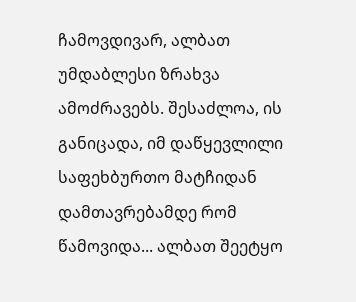ჩამოვდივარ, ალბათ უმდაბლესი ზრახვა ამოძრავებს. შესაძლოა, ის განიცადა, იმ დაწყევლილი საფეხბურთო მატჩიდან დამთავრებამდე რომ წამოვიდა... ალბათ შეეტყო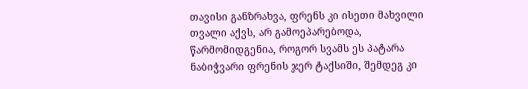თავისი განზრახვა, ფრენს კი ისეთი მახვილი თვალი აქვს, არ გამოეპარებოდა, წარმომიდგენია, როგორ სვამს ეს პატარა ნაბიჭვარი ფრენის ჯერ ტაქსიში, შემდეგ კი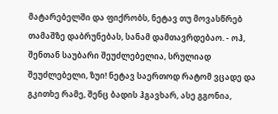მატარებელში და ფიქრობს, ნეტავ თუ მოვასწრებ თამაშზე დაბრუნებას, სანამ დამთავრდებაო. - ოჰ, შენთან საუბარი შეუძლებელია, სრულიად შეუძლებელი, ზუი! ნეტავ საერთოდ რატომ ვცადე და გკითხე რამე, შენც ბადის ჰგავხარ, ასე გგონია,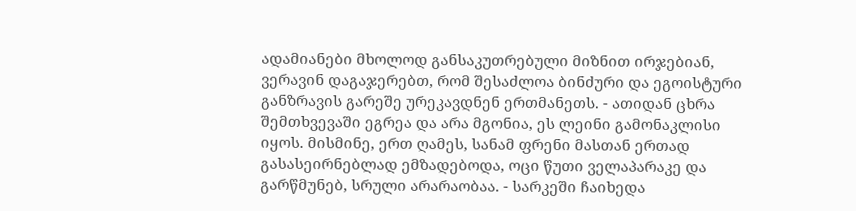ადამიანები მხოლოდ განსაკუთრებული მიზნით ირჯებიან, ვერავინ დაგაჯერებთ, რომ შესაძლოა ბინძური და ეგოისტური განზრავის გარეშე ურეკავდნენ ერთმანეთს. - ათიდან ცხრა შემთხვევაში ეგრეა და არა მგონია, ეს ლეინი გამონაკლისი იყოს. მისმინე, ერთ ღამეს, სანამ ფრენი მასთან ერთად გასასეირნებლად ემზადებოდა, ოცი წუთი ველაპარაკე და გარწმუნებ, სრული არარაობაა. - სარკეში ჩაიხედა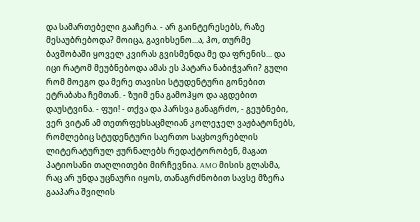და სამართებელი გააჩერა. - არ გაინტერესებს, რაზე მესაუბრებოდა? მოიცა, გავიხსენო...ა, ჰო, თურმე ბავშობაში ყოველ კვირას გვისმენდა მე და ფრენის... და იცი რატომ მეუბნებოდა ამას ეს პატარა ნაბიჭვარი? გული რომ მოეგო და მერე თავისი სტუდენტური გონებით ეტრაბახა ჩემთან. - ზუიმ ენა გამოჰყო და აგდებით დაუსტვინა. - ფუი! - თქვა და პარსვა განაგრძო, - გეუბნები, ვერ ვიტან ამ თეთრფეხსაცმლიან კოლეჯელ ვაჟბატონებს, რომლებიც სტუდენტური საერთო საცხოვრებლის ლიტერატურულ ჟურნალებს რედაქტორობენ, მაგათ პატიოსანი თაღლითები მირჩევნია. AMO მისის გლასმა, რაც არ უნდა უცნაური იყოს, თანაგრძნობით სავსე მზერა გააპარა შვილის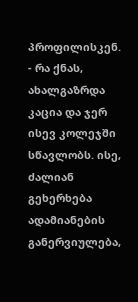პროფილისკენ. - რა ქნას, ახალგაზრდა კაცია და ჯერ ისევ კოლეჯში სწავლობს. ისე, ძალიან გეხერხება ადამიანების განერვიულება,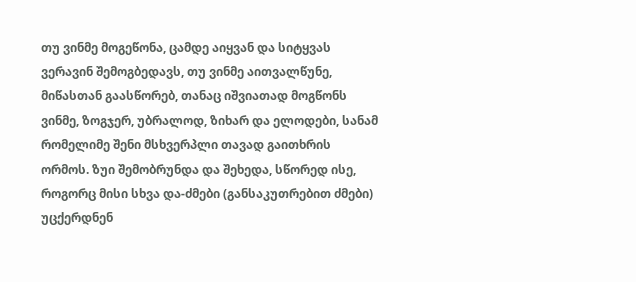თუ ვინმე მოგეწონა, ცამდე აიყვან და სიტყვას ვერავინ შემოგბედავს, თუ ვინმე აითვალწუნე, მიწასთან გაასწორებ, თანაც იშვიათად მოგწონს ვინმე, ზოგჯერ, უბრალოდ, ზიხარ და ელოდები, სანამ რომელიმე შენი მსხვერპლი თავად გაითხრის ორმოს. ზუი შემობრუნდა და შეხედა, სწორედ ისე, როგორც მისი სხვა და-ძმები (განსაკუთრებით ძმები) უცქერდნენ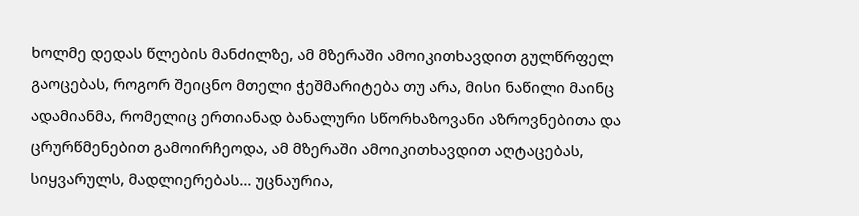ხოლმე დედას წლების მანძილზე, ამ მზერაში ამოიკითხავდით გულწრფელ გაოცებას, როგორ შეიცნო მთელი ჭეშმარიტება თუ არა, მისი ნაწილი მაინც ადამიანმა, რომელიც ერთიანად ბანალური სწორხაზოვანი აზროვნებითა და ცრურწმენებით გამოირჩეოდა, ამ მზერაში ამოიკითხავდით აღტაცებას, სიყვარულს, მადლიერებას... უცნაურია,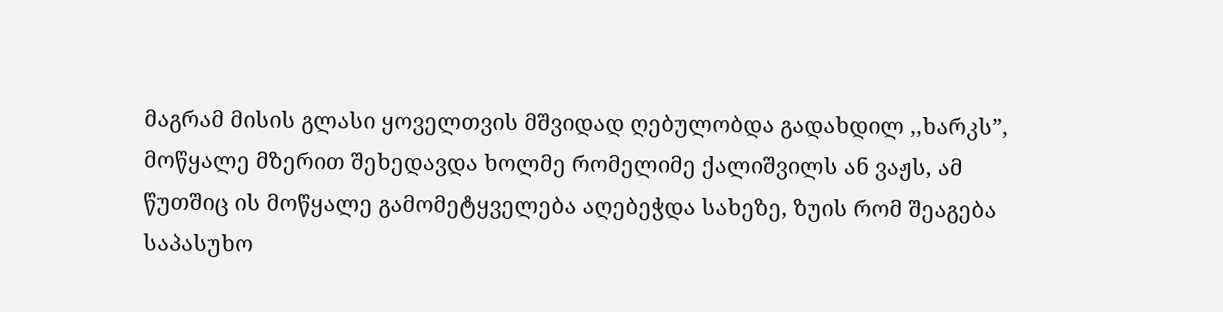მაგრამ მისის გლასი ყოველთვის მშვიდად ღებულობდა გადახდილ ,,ხარკს”, მოწყალე მზერით შეხედავდა ხოლმე რომელიმე ქალიშვილს ან ვაჟს, ამ წუთშიც ის მოწყალე გამომეტყველება აღებეჭდა სახეზე, ზუის რომ შეაგება საპასუხო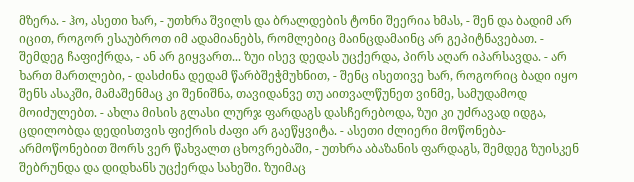მზერა. - ჰო, ასეთი ხარ, - უთხრა შვილს და ბრალდების ტონი შეერია ხმას, - შენ და ბადიმ არ იცით, როგორ ესაუბროთ იმ ადამიანებს, რომლებიც მაინცდამაინც არ გეპიტნავებათ. - შემდეგ ჩაფიქრდა, - ან არ გიყვართ... ზუი ისევ დედას უცქერდა, პირს აღარ იპარსავდა. - არ ხართ მართლები, - დასძინა დედამ წარბშეჭმუხნით, - შენც ისეთივე ხარ, როგორიც ბადი იყო შენს ასაკში, მამაშენმაც კი შენიშნა, თავიდანვე თუ აითვალწუნეთ ვინმე, სამუდამოდ მოიძულებთ. - ახლა მისის გლასი ლურჯ ფარდაგს დასჩერებოდა, ზუი კი უძრავად იდგა, ცდილობდა დედისთვის ფიქრის ძაფი არ გაეწყვიტა. - ასეთი ძლიერი მოწონება-არმოწონებით შორს ვერ წახვალთ ცხოვრებაში, - უთხრა აბაზანის ფარდაგს, შემდეგ ზუისკენ შებრუნდა და დიდხანს უცქერდა სახეში. ზუიმაც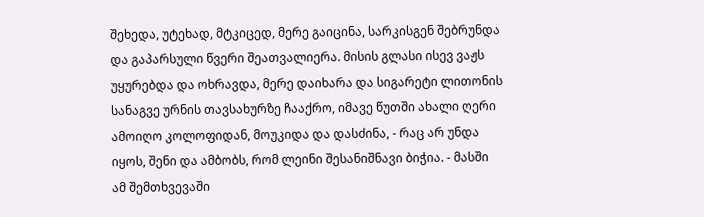შეხედა, უტეხად, მტკიცედ, მერე გაიცინა, სარკისგენ შებრუნდა და გაპარსული წვერი შეათვალიერა. მისის გლასი ისევ ვაჟს უყურებდა და ოხრავდა, მერე დაიხარა და სიგარეტი ლითონის სანაგვე ურნის თავსახურზე ჩააქრო, იმავე წუთში ახალი ღერი ამოიღო კოლოფიდან, მოუკიდა და დასძინა, - რაც არ უნდა იყოს, შენი და ამბობს, რომ ლეინი შესანიშნავი ბიჭია. - მასში ამ შემთხვევაში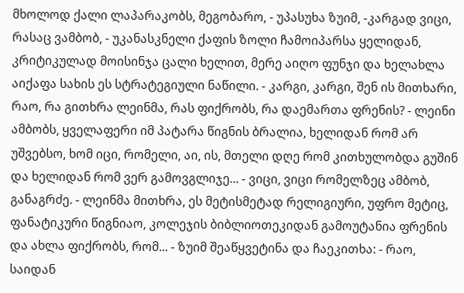მხოლოდ ქალი ლაპარაკობს, მეგობარო, - უპასუხა ზუიმ, -კარგად ვიცი, რასაც ვამბობ, - უკანასკნელი ქაფის ზოლი ჩამოიპარსა ყელიდან, კრიტიკულად მოისინჯა ცალი ხელით, მერე აიღო ფუნჯი და ხელახლა აიქაფა სახის ეს სტრატეგიული ნაწილი. - კარგი, კარგი, შენ ის მითხარი, რაო, რა გითხრა ლეინმა, რას ფიქრობს, რა დაემართა ფრენის? - ლეინი ამბობს, ყველაფერი იმ პატარა წიგნის ბრალია, ხელიდან რომ არ უშვებსო, ხომ იცი, რომელი, აი, ის, მთელი დღე რომ კითხულობდა გუშინ და ხელიდან რომ ვერ გამოვგლიჯე... - ვიცი, ვიცი რომელზეც ამბობ, განაგრძე. - ლეინმა მითხრა, ეს მეტისმეტად რელიგიური, უფრო მეტიც, ფანატიკური წიგნიაო, კოლეჯის ბიბლიოთეკიდან გამოუტანია ფრენის და ახლა ფიქრობს, რომ... - ზუიმ შეაწყვეტინა და ჩაეკითხა: - რაო, საიდან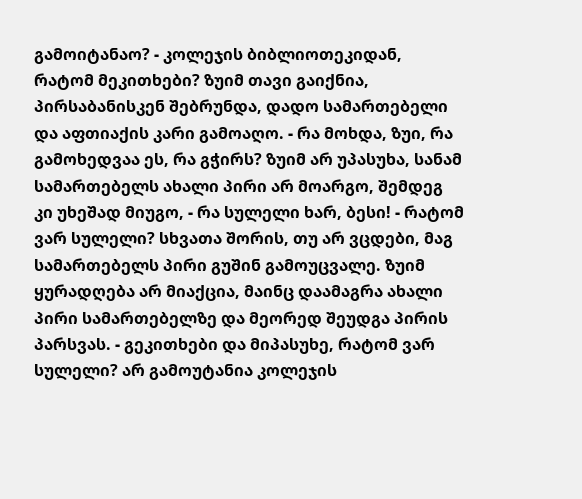გამოიტანაო? - კოლეჯის ბიბლიოთეკიდან, რატომ მეკითხები? ზუიმ თავი გაიქნია, პირსაბანისკენ შებრუნდა, დადო სამართებელი და აფთიაქის კარი გამოაღო. - რა მოხდა, ზუი, რა გამოხედვაა ეს, რა გჭირს? ზუიმ არ უპასუხა, სანამ სამართებელს ახალი პირი არ მოარგო, შემდეგ კი უხეშად მიუგო, - რა სულელი ხარ, ბესი! - რატომ ვარ სულელი? სხვათა შორის, თუ არ ვცდები, მაგ სამართებელს პირი გუშინ გამოუცვალე. ზუიმ ყურადღება არ მიაქცია, მაინც დაამაგრა ახალი პირი სამართებელზე და მეორედ შეუდგა პირის პარსვას. - გეკითხები და მიპასუხე, რატომ ვარ სულელი? არ გამოუტანია კოლეჯის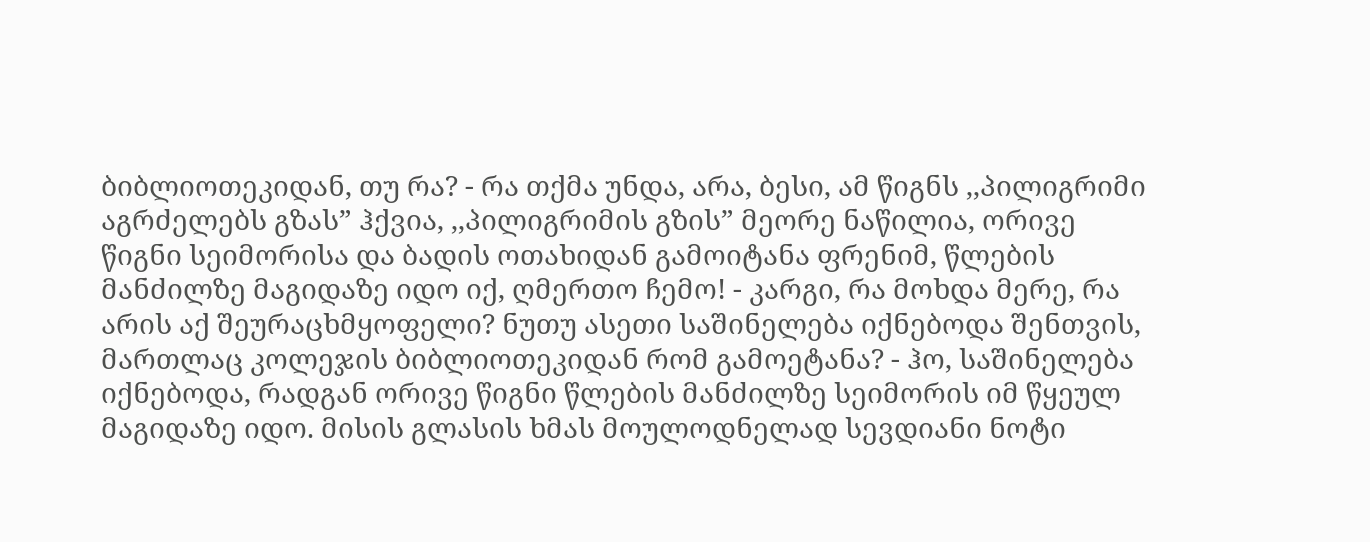ბიბლიოთეკიდან, თუ რა? - რა თქმა უნდა, არა, ბესი, ამ წიგნს ,,პილიგრიმი აგრძელებს გზას” ჰქვია, ,,პილიგრიმის გზის” მეორე ნაწილია, ორივე წიგნი სეიმორისა და ბადის ოთახიდან გამოიტანა ფრენიმ, წლების მანძილზე მაგიდაზე იდო იქ, ღმერთო ჩემო! - კარგი, რა მოხდა მერე, რა არის აქ შეურაცხმყოფელი? ნუთუ ასეთი საშინელება იქნებოდა შენთვის, მართლაც კოლეჯის ბიბლიოთეკიდან რომ გამოეტანა? - ჰო, საშინელება იქნებოდა, რადგან ორივე წიგნი წლების მანძილზე სეიმორის იმ წყეულ მაგიდაზე იდო. მისის გლასის ხმას მოულოდნელად სევდიანი ნოტი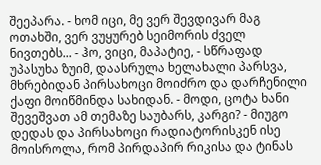შეეპარა. - ხომ იცი, მე ვერ შევდივარ მაგ ოთახში, ვერ ვუყურებ სეიმორის ძველ ნივთებს... - ჰო, ვიცი, მაპატიე, - სწრაფად უპასუხა ზუიმ, დაასრულა ხელახალი პარსვა, მხრებიდან პირსახოცი მოიძრო და დარჩენილი ქაფი მოიწმინდა სახიდან. - მოდი, ცოტა ხანი შევეშვათ ამ თემაზე საუბარს, კარგი? - მიუგო დედას და პირსახოცი რადიატორისკენ ისე მოისროლა, რომ პირდაპირ რიკისა და ტინას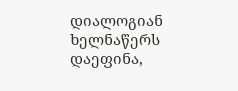დიალოგიან ხელნაწერს დაეფინა,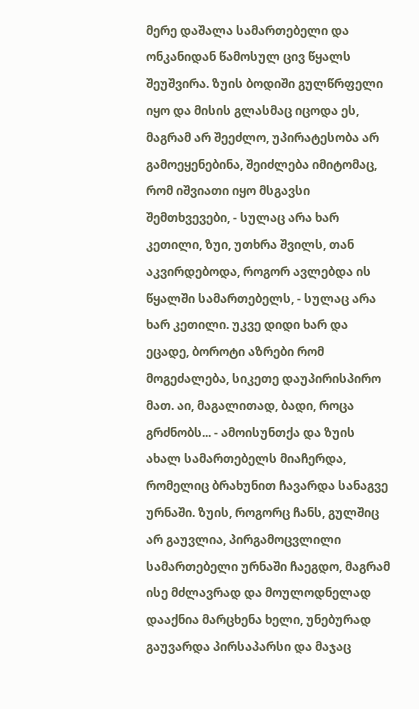მერე დაშალა სამართებელი და ონკანიდან წამოსულ ცივ წყალს შეუშვირა. ზუის ბოდიში გულწრფელი იყო და მისის გლასმაც იცოდა ეს, მაგრამ არ შეეძლო, უპირატესობა არ გამოეყენებინა, შეიძლება იმიტომაც, რომ იშვიათი იყო მსგავსი შემთხვევები, - სულაც არა ხარ კეთილი, ზუი, უთხრა შვილს, თან აკვირდებოდა, როგორ ავლებდა ის წყალში სამართებელს, - სულაც არა ხარ კეთილი. უკვე დიდი ხარ და ეცადე, ბოროტი აზრები რომ მოგეძალება, სიკეთე დაუპირისპირო მათ. აი, მაგალითად, ბადი, როცა გრძნობს... - ამოისუნთქა და ზუის ახალ სამართებელს მიაჩერდა, რომელიც ბრახუნით ჩავარდა სანაგვე ურნაში. ზუის, როგორც ჩანს, გულშიც არ გაუვლია, პირგამოცვლილი სამართებელი ურნაში ჩაეგდო, მაგრამ ისე მძლავრად და მოულოდნელად დააქნია მარცხენა ხელი, უნებურად გაუვარდა პირსაპარსი და მაჯაც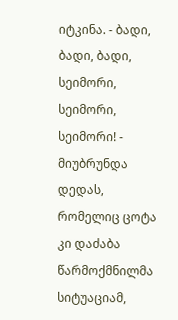იტკინა. - ბადი, ბადი, ბადი, სეიმორი, სეიმორი, სეიმორი! - მიუბრუნდა დედას, რომელიც ცოტა კი დაძაბა წარმოქმნილმა სიტუაციამ,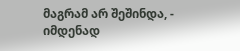მაგრამ არ შეშინდა, - იმდენად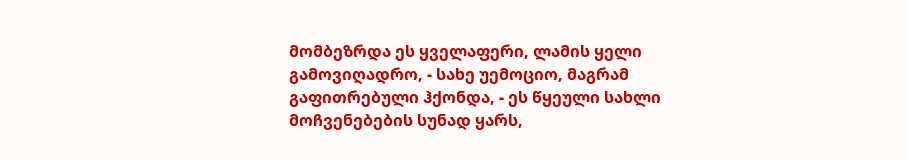მომბეზრდა ეს ყველაფერი, ლამის ყელი გამოვიღადრო, - სახე უემოციო, მაგრამ გაფითრებული ჰქონდა, - ეს წყეული სახლი მოჩვენებების სუნად ყარს,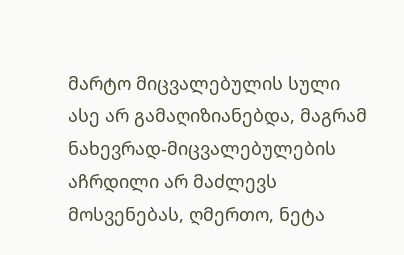მარტო მიცვალებულის სული ასე არ გამაღიზიანებდა, მაგრამ ნახევრად-მიცვალებულების აჩრდილი არ მაძლევს მოსვენებას, ღმერთო, ნეტა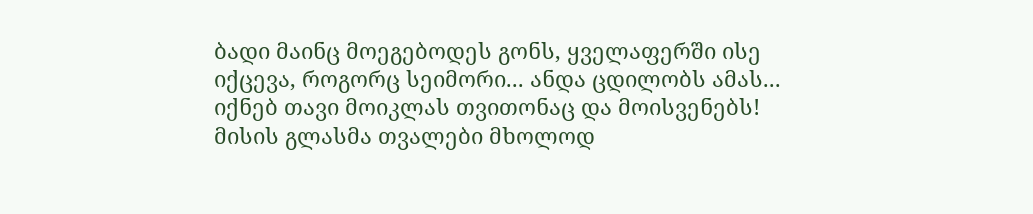ბადი მაინც მოეგებოდეს გონს, ყველაფერში ისე იქცევა, როგორც სეიმორი... ანდა ცდილობს ამას... იქნებ თავი მოიკლას თვითონაც და მოისვენებს! მისის გლასმა თვალები მხოლოდ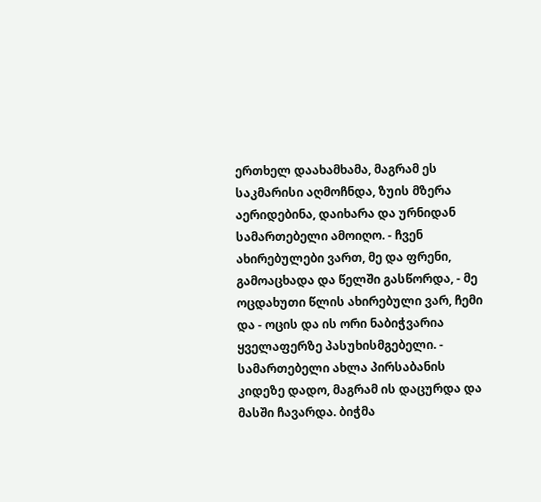ერთხელ დაახამხამა, მაგრამ ეს საკმარისი აღმოჩნდა, ზუის მზერა აერიდებინა, დაიხარა და ურნიდან სამართებელი ამოიღო. - ჩვენ ახირებულები ვართ, მე და ფრენი, გამოაცხადა და წელში გასწორდა, - მე ოცდახუთი წლის ახირებული ვარ, ჩემი და - ოცის და ის ორი ნაბიჭვარია ყველაფერზე პასუხისმგებელი. - სამართებელი ახლა პირსაბანის კიდეზე დადო, მაგრამ ის დაცურდა და მასში ჩავარდა. ბიჭმა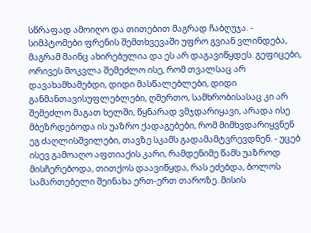სწრაფად ამოიღო და თითებით მაგრად ჩაბღუჯა. - სიმპტომები ფრენის შემთხვევაში უფრო გვიან ვლინდება, მაგრამ მაინც ახირებულია და ეს არ დაგავიწყდეს. გეფიცები, ორივეს მოკვლა შემეძლო ისე, რომ თვალსაც არ დავახამხამებდი, დიდი მასწალებლები, დიდი განმანთავისუფლებლები, ღმერთო, სამხრობისასაც კი არ შემეძლო მაგათ ხელში, წყნარად ვმჯდარიყავი, არადა ისე მბეზრდებოდა ის უაზრო ქადაგებები, რომ მიმხვდარიყვნენ ეგ ძაღლისშვილები, თავზე სკამს გადამამტვრევდნენ. - უცებ ისევ გამოაღო აფთიაქის კარი, რამდენიმე წამს უაზროდ მისჩერებოდა, თითქოს დაავიწყდა, რას ეძებდა, ბოლოს სამართებელი შეინახა ერთ-ერთ თაროზე. მისის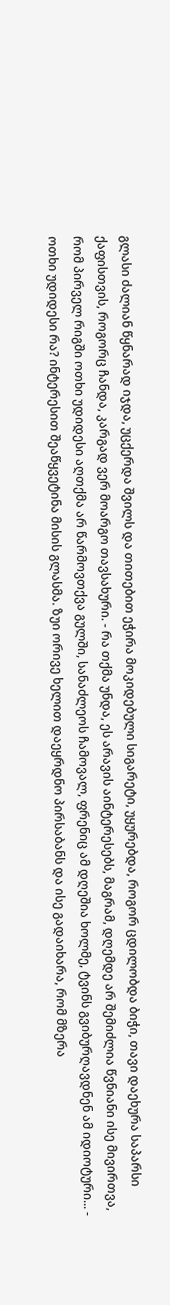გლასი ძალიან წყნარად იჯდა, უცქერდა შვილს და თითებით ეჭირა მოკიდებული სიგარეტი, უყურებდა, როგორ ცდილობდა ბიჭი, თავი დაეხურა საპარსი ქაფისთვის, როგორც ჩანდა, კარგად ვერ მოარგო თავსახური. - რა თქმა უნდა, ეს არავის აინტერესებს, მაგრამ, დღემდე არ შემიძლია წვნიანი ისე მივირთვა, რომ პირველ რიგში ოთხი უდიდესი აღთქმა არ წარმოვთქვა გულში, სანაძლეოს ჩამოვალ, ფრენიც ამ დღეშია ხოლმე, ტვინს გვიბურღავდნენ ამ იდიოტური... - ოთხი უდიდესი რა? ინტერესით შეაწყვეტინა მისის გლასმა. ზუი ორივე ხელით დაეყრდნო პირსაბანს და ისე გადაიხარა, რომ მზერა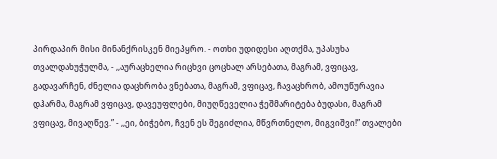პირდაპირ მისი მინანქრისკენ მიეპყრო. - ოთხი უდიდესი აღთქმა, უპასუხა თვალდახუჭულმა, - ,,აურაცხელია რიცხვი ცოცხალ არსებათა, მაგრამ, ვფიცავ, გადავარჩენ, ძნელია დაცხრობა ვნებათა, მაგრამ, ვფიცავ, ჩავაცხრობ, ამოუწურავია დჰარმა, მაგრამ ვფიცავ, დავეუფლები, მიუღწეველია ჭეშმარიტება ბუდასი, მაგრამ ვფიცავ, მივაღწევ.” - ,,ეი, ბიჭებო, ჩვენ ეს შეგიძლია, მწვრთნელო, მიგვიშვი!” თვალები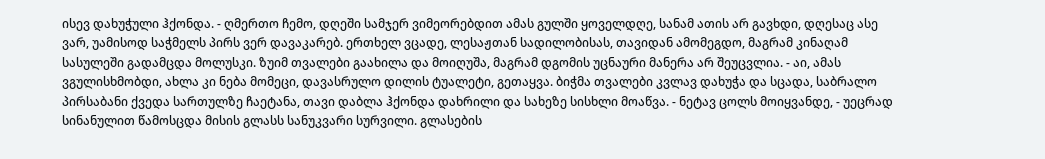ისევ დახუჭული ჰქონდა. - ღმერთო ჩემო, დღეში სამჯერ ვიმეორებდით ამას გულში ყოველდღე, სანამ ათის არ გავხდი, დღესაც ასე ვარ, უამისოდ საჭმელს პირს ვერ დავაკარებ. ერთხელ ვცადე, ლესაჟთან სადილობისას, თავიდან ამომეგდო, მაგრამ კინაღამ სასულეში გადამცდა მოლუსკი. ზუიმ თვალები გაახილა და მოიღუშა, მაგრამ დგომის უცნაური მანერა არ შეუცვლია. - აი, ამას ვგულისხმობდი, ახლა კი ნება მომეცი, დავასრულო დილის ტუალეტი, გეთაყვა. ბიჭმა თვალები კვლავ დახუჭა და სცადა, საბრალო პირსაბანი ქვედა სართულზე ჩაეტანა, თავი დაბლა ჰქონდა დახრილი და სახეზე სისხლი მოაწვა. - ნეტავ ცოლს მოიყვანდე, - უეცრად სინანულით წამოსცდა მისის გლასს სანუკვარი სურვილი. გლასების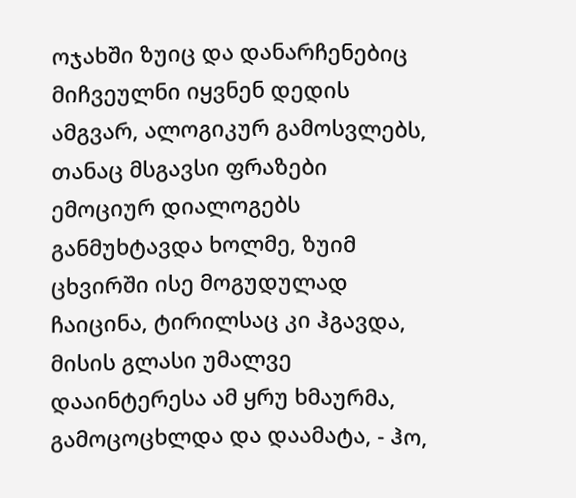ოჯახში ზუიც და დანარჩენებიც მიჩვეულნი იყვნენ დედის ამგვარ, ალოგიკურ გამოსვლებს, თანაც მსგავსი ფრაზები ემოციურ დიალოგებს განმუხტავდა ხოლმე, ზუიმ ცხვირში ისე მოგუდულად ჩაიცინა, ტირილსაც კი ჰგავდა, მისის გლასი უმალვე დააინტერესა ამ ყრუ ხმაურმა, გამოცოცხლდა და დაამატა, - ჰო,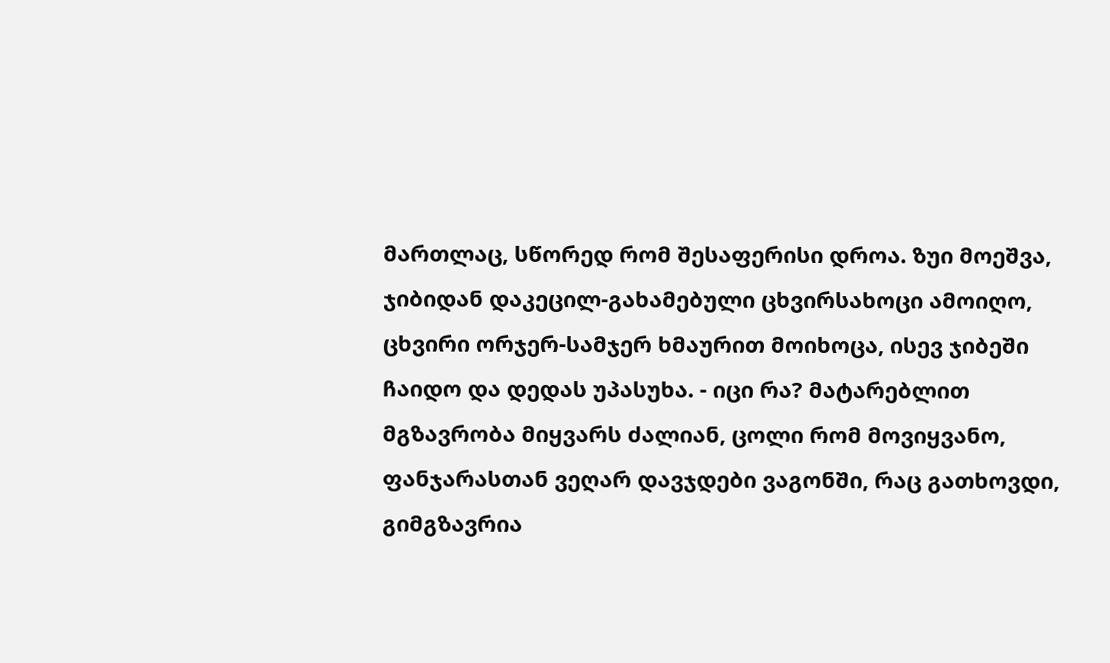მართლაც, სწორედ რომ შესაფერისი დროა. ზუი მოეშვა, ჯიბიდან დაკეცილ-გახამებული ცხვირსახოცი ამოიღო, ცხვირი ორჯერ-სამჯერ ხმაურით მოიხოცა, ისევ ჯიბეში ჩაიდო და დედას უპასუხა. - იცი რა? მატარებლით მგზავრობა მიყვარს ძალიან, ცოლი რომ მოვიყვანო, ფანჯარასთან ვეღარ დავჯდები ვაგონში, რაც გათხოვდი, გიმგზავრია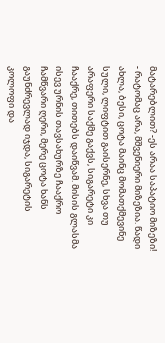მატარებლით? -ეს არაა საპატიო მიზეზი! - რატომაც არა, მშვენიერი მიზეზია. წადი ახლა, ბესი, ცოტა მაინც მომათქმევინე სული, ლიფტით გაისერნე, სხვა თუ არაფერი საქმე გაქვს, სიგარეტი კი ჩააქრე, თითებს დაიწვამ. მისის გლასმა ისევ ურნის თავსახურზე ჩააქრო ჩამწვარი ღერი, მერე ცოტა ხანს გაუნძრევლად იჯდა, სიგარეტის კოლოფი და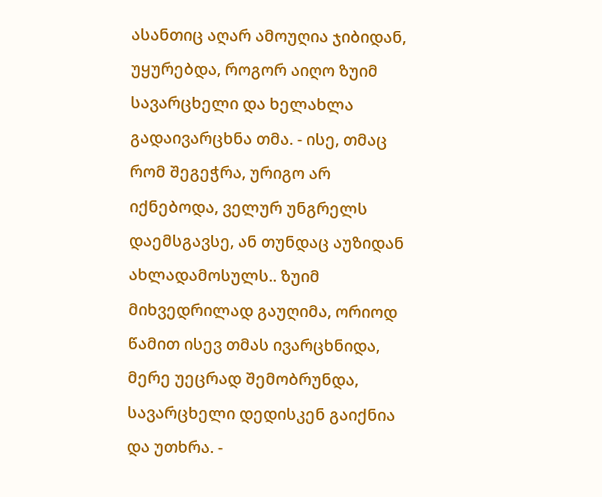ასანთიც აღარ ამოუღია ჯიბიდან, უყურებდა, როგორ აიღო ზუიმ სავარცხელი და ხელახლა გადაივარცხნა თმა. - ისე, თმაც რომ შეგეჭრა, ურიგო არ იქნებოდა, ველურ უნგრელს დაემსგავსე, ან თუნდაც აუზიდან ახლადამოსულს.. ზუიმ მიხვედრილად გაუღიმა, ორიოდ წამით ისევ თმას ივარცხნიდა, მერე უეცრად შემობრუნდა, სავარცხელი დედისკენ გაიქნია და უთხრა. -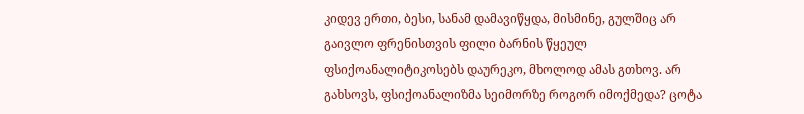კიდევ ერთი, ბესი, სანამ დამავიწყდა, მისმინე, გულშიც არ გაივლო ფრენისთვის ფილი ბარნის წყეულ ფსიქოანალიტიკოსებს დაურეკო, მხოლოდ ამას გთხოვ. არ გახსოვს, ფსიქოანალიზმა სეიმორზე როგორ იმოქმედა? ცოტა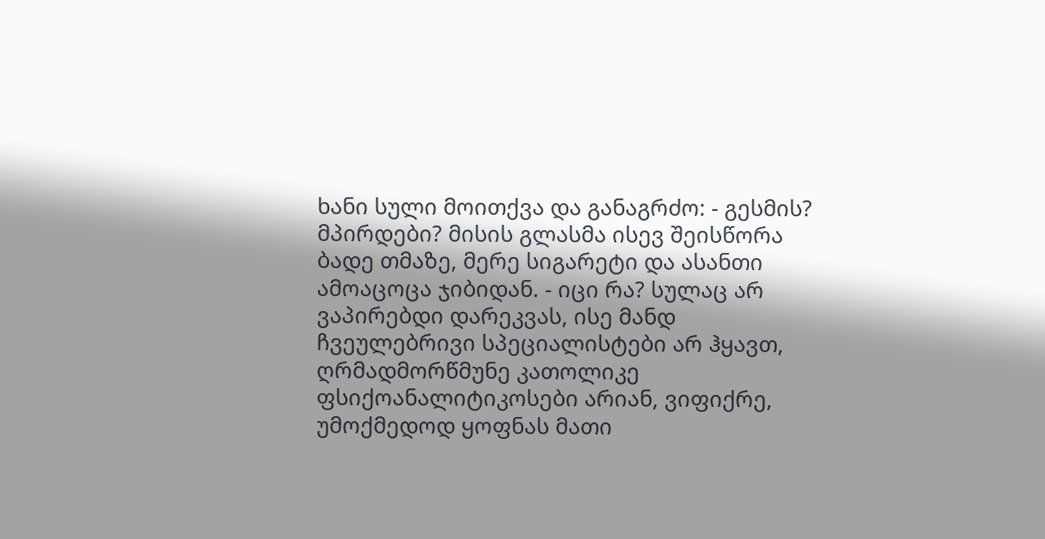ხანი სული მოითქვა და განაგრძო: - გესმის? მპირდები? მისის გლასმა ისევ შეისწორა ბადე თმაზე, მერე სიგარეტი და ასანთი ამოაცოცა ჯიბიდან. - იცი რა? სულაც არ ვაპირებდი დარეკვას, ისე მანდ ჩვეულებრივი სპეციალისტები არ ჰყავთ, ღრმადმორწმუნე კათოლიკე ფსიქოანალიტიკოსები არიან, ვიფიქრე, უმოქმედოდ ყოფნას მათი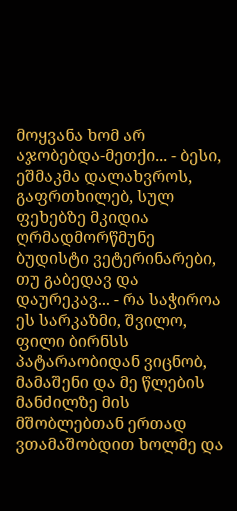მოყვანა ხომ არ აჯობებდა-მეთქი... - ბესი, ეშმაკმა დალახვროს, გაფრთხილებ, სულ ფეხებზე მკიდია ღრმადმორწმუნე ბუდისტი ვეტერინარები, თუ გაბედავ და დაურეკავ... - რა საჭიროა ეს სარკაზმი, შვილო, ფილი ბირნსს პატარაობიდან ვიცნობ, მამაშენი და მე წლების მანძილზე მის მშობლებთან ერთად ვთამაშობდით ხოლმე და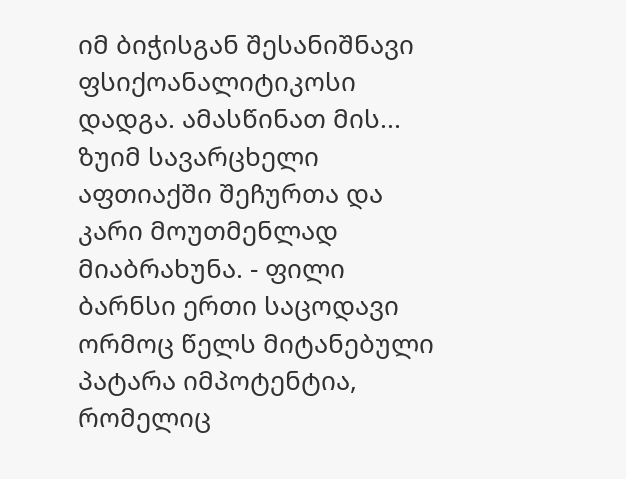იმ ბიჭისგან შესანიშნავი ფსიქოანალიტიკოსი დადგა. ამასწინათ მის... ზუიმ სავარცხელი აფთიაქში შეჩურთა და კარი მოუთმენლად მიაბრახუნა. - ფილი ბარნსი ერთი საცოდავი ორმოც წელს მიტანებული პატარა იმპოტენტია, რომელიც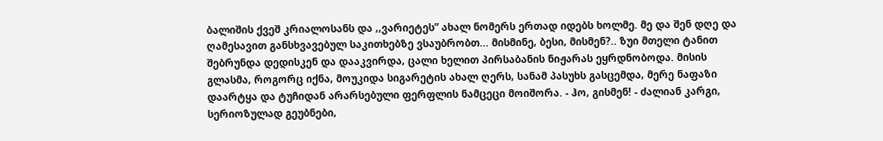ბალიშის ქვეშ კრიალოსანს და ,,ვარიეტეს” ახალ ნომერს ერთად იდებს ხოლმე. მე და შენ დღე და ღამესავით განსხვავებულ საკითხებზე ვსაუბრობთ... მისმინე, ბესი, მისმენ?.. ზუი მთელი ტანით შებრუნდა დედისკენ და დააკვირდა, ცალი ხელით პირსაბანის ნიჟარას ეყრდნობოდა. მისის გლასმა, როგორც იქნა, მოუკიდა სიგარეტის ახალ ღერს, სანამ პასუხს გასცემდა, მერე ნაფაზი დაარტყა და ტუჩიდან არარსებული ფერფლის ნამცეცი მოიშორა. - ჰო, გისმენ! - ძალიან კარგი, სერიოზულად გეუბნები,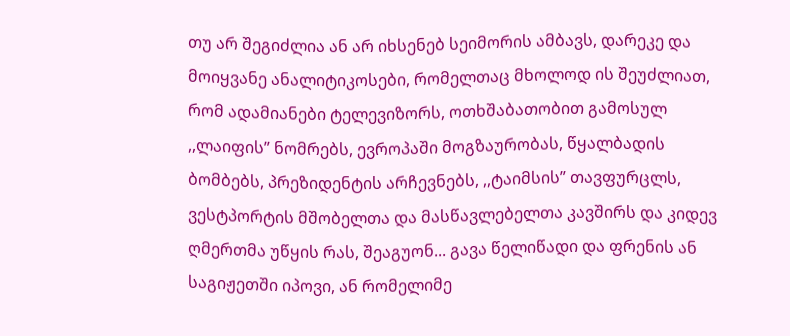თუ არ შეგიძლია ან არ იხსენებ სეიმორის ამბავს, დარეკე და მოიყვანე ანალიტიკოსები, რომელთაც მხოლოდ ის შეუძლიათ, რომ ადამიანები ტელევიზორს, ოთხშაბათობით გამოსულ ,,ლაიფის” ნომრებს, ევროპაში მოგზაურობას, წყალბადის ბომბებს, პრეზიდენტის არჩევნებს, ,,ტაიმსის” თავფურცლს, ვესტპორტის მშობელთა და მასწავლებელთა კავშირს და კიდევ ღმერთმა უწყის რას, შეაგუონ... გავა წელიწადი და ფრენის ან საგიჟეთში იპოვი, ან რომელიმე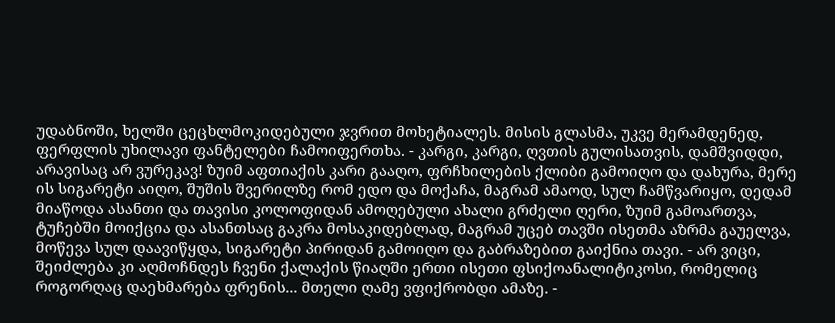უდაბნოში, ხელში ცეცხლმოკიდებული ჯვრით მოხეტიალეს. მისის გლასმა, უკვე მერამდენედ, ფერფლის უხილავი ფანტელები ჩამოიფერთხა. - კარგი, კარგი, ღვთის გულისათვის, დამშვიდდი, არავისაც არ ვურეკავ! ზუიმ აფთიაქის კარი გააღო, ფრჩხილების ქლიბი გამოიღო და დახურა, მერე ის სიგარეტი აიღო, შუშის შვერილზე რომ ედო და მოქაჩა, მაგრამ ამაოდ, სულ ჩამწვარიყო, დედამ მიაწოდა ასანთი და თავისი კოლოფიდან ამოღებული ახალი გრძელი ღერი, ზუიმ გამოართვა, ტუჩებში მოიქცია და ასანთსაც გაკრა მოსაკიდებლად, მაგრამ უცებ თავში ისეთმა აზრმა გაუელვა, მოწევა სულ დაავიწყდა, სიგარეტი პირიდან გამოიღო და გაბრაზებით გაიქნია თავი. - არ ვიცი, შეიძლება კი აღმოჩნდეს ჩვენი ქალაქის წიაღში ერთი ისეთი ფსიქოანალიტიკოსი, რომელიც როგორღაც დაეხმარება ფრენის... მთელი ღამე ვფიქრობდი ამაზე. -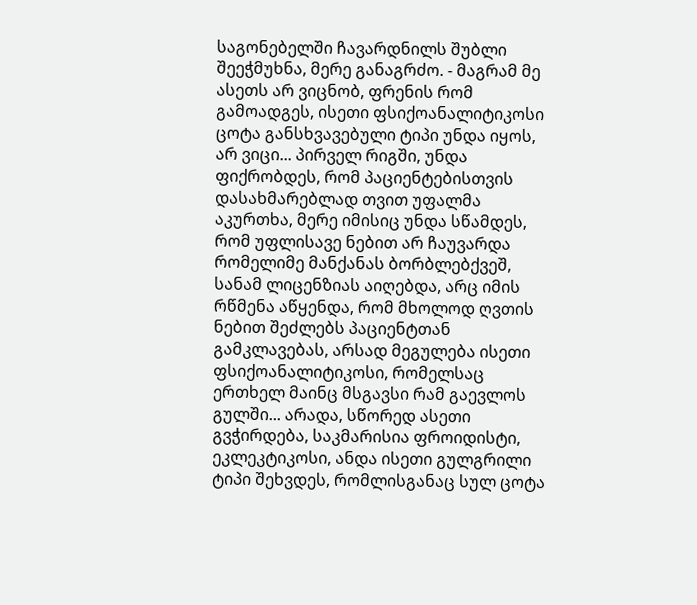საგონებელში ჩავარდნილს შუბლი შეეჭმუხნა, მერე განაგრძო. - მაგრამ მე ასეთს არ ვიცნობ, ფრენის რომ გამოადგეს, ისეთი ფსიქოანალიტიკოსი ცოტა განსხვავებული ტიპი უნდა იყოს, არ ვიცი... პირველ რიგში, უნდა ფიქრობდეს, რომ პაციენტებისთვის დასახმარებლად თვით უფალმა აკურთხა, მერე იმისიც უნდა სწამდეს, რომ უფლისავე ნებით არ ჩაუვარდა რომელიმე მანქანას ბორბლებქვეშ, სანამ ლიცენზიას აიღებდა, არც იმის რწმენა აწყენდა, რომ მხოლოდ ღვთის ნებით შეძლებს პაციენტთან გამკლავებას, არსად მეგულება ისეთი ფსიქოანალიტიკოსი, რომელსაც ერთხელ მაინც მსგავსი რამ გაევლოს გულში... არადა, სწორედ ასეთი გვჭირდება, საკმარისია ფროიდისტი, ეკლეკტიკოსი, ანდა ისეთი გულგრილი ტიპი შეხვდეს, რომლისგანაც სულ ცოტა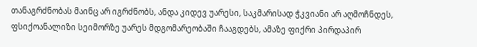თანაგრძნობას მაინც არ იგრძნობს, ანდა კიდევ უარესი, საკმარისად ჭკვიანი არ აღმოჩნდეს, ფსიქოანალიზი სეიმორზე უარეს მდგომარეობაში ჩააგდებს, ამაზე ფიქრი პირდაპირ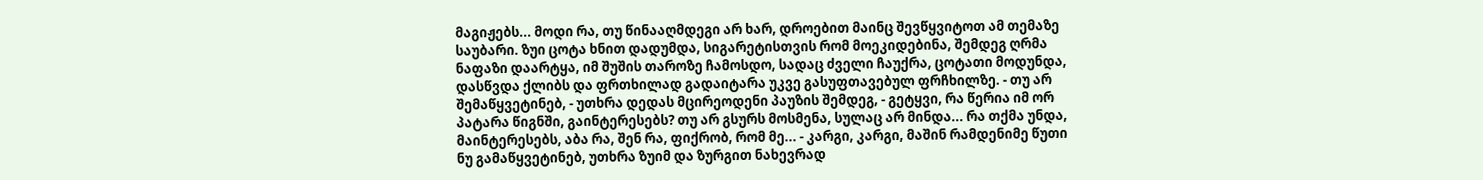მაგიჟებს... მოდი რა, თუ წინააღმდეგი არ ხარ, დროებით მაინც შევწყვიტოთ ამ თემაზე საუბარი. ზუი ცოტა ხნით დადუმდა, სიგარეტისთვის რომ მოეკიდებინა, შემდეგ ღრმა ნაფაზი დაარტყა, იმ შუშის თაროზე ჩამოსდო, სადაც ძველი ჩაუქრა, ცოტათი მოდუნდა, დასწვდა ქლიბს და ფრთხილად გადაიტარა უკვე გასუფთავებულ ფრჩხილზე. - თუ არ შემაწყვეტინებ, - უთხრა დედას მცირეოდენი პაუზის შემდეგ, - გეტყვი, რა წერია იმ ორ პატარა წიგნში, გაინტერესებს? თუ არ გსურს მოსმენა, სულაც არ მინდა... რა თქმა უნდა, მაინტერესებს, აბა რა, შენ რა, ფიქრობ, რომ მე... - კარგი, კარგი, მაშინ რამდენიმე წუთი ნუ გამაწყვეტინებ, უთხრა ზუიმ და ზურგით ნახევრად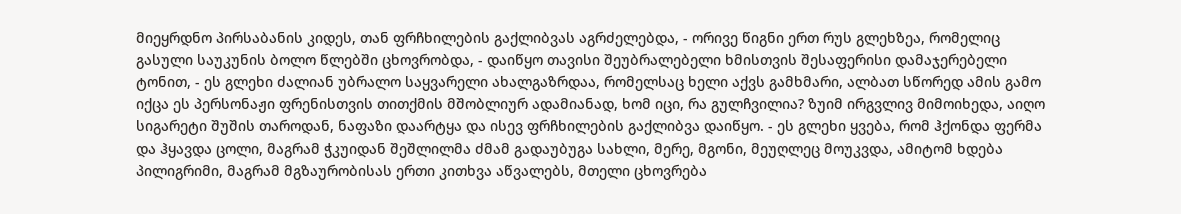მიეყრდნო პირსაბანის კიდეს, თან ფრჩხილების გაქლიბვას აგრძელებდა, - ორივე წიგნი ერთ რუს გლეხზეა, რომელიც გასული საუკუნის ბოლო წლებში ცხოვრობდა, - დაიწყო თავისი შეუბრალებელი ხმისთვის შესაფერისი დამაჯერებელი ტონით, - ეს გლეხი ძალიან უბრალო საყვარელი ახალგაზრდაა, რომელსაც ხელი აქვს გამხმარი, ალბათ სწორედ ამის გამო იქცა ეს პერსონაჟი ფრენისთვის თითქმის მშობლიურ ადამიანად, ხომ იცი, რა გულჩვილია? ზუიმ ირგვლივ მიმოიხედა, აიღო სიგარეტი შუშის თაროდან, ნაფაზი დაარტყა და ისევ ფრჩხილების გაქლიბვა დაიწყო. - ეს გლეხი ყვება, რომ ჰქონდა ფერმა და ჰყავდა ცოლი, მაგრამ ჭკუიდან შეშლილმა ძმამ გადაუბუგა სახლი, მერე, მგონი, მეუღლეც მოუკვდა, ამიტომ ხდება პილიგრიმი, მაგრამ მგზაურობისას ერთი კითხვა აწვალებს, მთელი ცხოვრება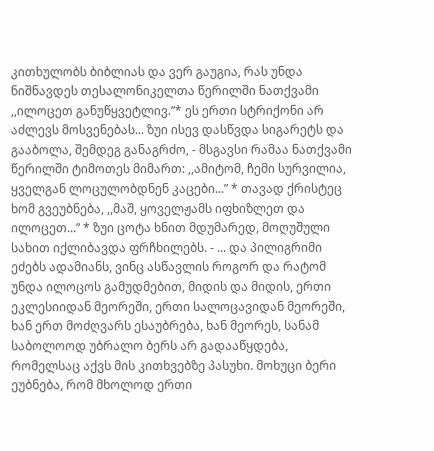კითხულობს ბიბლიას და ვერ გაუგია, რას უნდა ნიშნავდეს თესალონიკელთა წერილში ნათქვამი ,,ილოცეთ განუწყვეტლივ.”* ეს ერთი სტრიქონი არ აძლევს მოსვენებას... ზუი ისევ დასწვდა სიგარეტს და გააბოლა, შემდეგ განაგრძო, - მსგავსი რამაა ნათქვამი წერილში ტიმოთეს მიმართ: ,,ამიტომ, ჩემი სურვილია, ყველგან ლოცულობდნენ კაცები...” * თავად ქრისტეც ხომ გვეუბნება, ,,მაშ, ყოველჟამს იფხიზლეთ და ილოცეთ...” * ზუი ცოტა ხნით მდუმარედ, მოღუშული სახით იქლიბავდა ფრჩხილებს. - ... და პილიგრიმი ეძებს ადამიანს, ვინც ასწავლის როგორ და რატომ უნდა ილოცოს გამუდმებით, მიდის და მიდის, ერთი ეკლესიიდან მეორეში, ერთი სალოცავიდან მეორეში, ხან ერთ მოძღვარს ესაუბრება, ხან მეორეს, სანამ საბოლოოდ უბრალო ბერს არ გადააწყდება, რომელსაც აქვს მის კითხვებზე პასუხი. მოხუცი ბერი ეუბნება, რომ მხოლოდ ერთი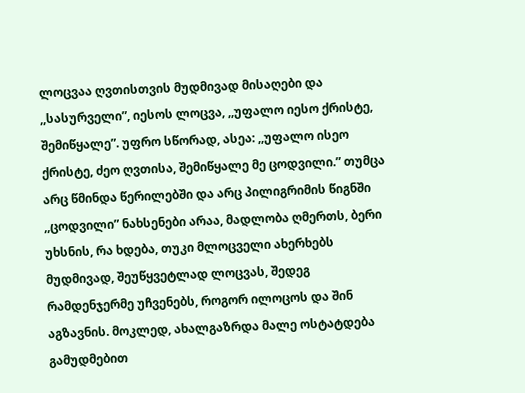ლოცვაა ღვთისთვის მუდმივად მისაღები და ,,სასურველი”, იესოს ლოცვა, ,,უფალო იესო ქრისტე, შემიწყალე”. უფრო სწორად, ასეა: ,,უფალო ისეო ქრისტე, ძეო ღვთისა, შემიწყალე მე ცოდვილი.” თუმცა არც წმინდა წერილებში და არც პილიგრიმის წიგნში ,,ცოდვილი” ნახსენები არაა, მადლობა ღმერთს, ბერი უხსნის, რა ხდება, თუკი მლოცველი ახერხებს მუდმივად, შეუწყვეტლად ლოცვას, შედეგ რამდენჯერმე უჩვენებს, როგორ ილოცოს და შინ აგზავნის. მოკლედ, ახალგაზრდა მალე ოსტატდება გამუდმებით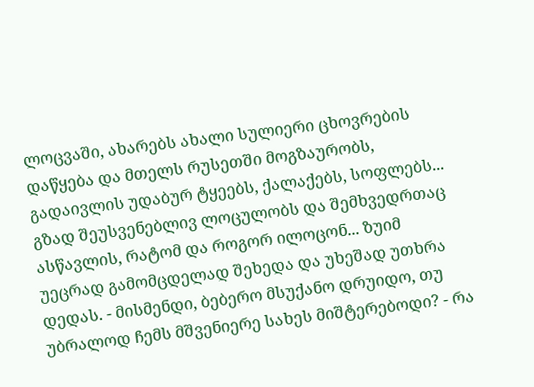ლოცვაში, ახარებს ახალი სულიერი ცხოვრების დაწყება და მთელს რუსეთში მოგზაურობს, გადაივლის უდაბურ ტყეებს, ქალაქებს, სოფლებს... გზად შეუსვენებლივ ლოცულობს და შემხვედრთაც ასწავლის, რატომ და როგორ ილოცონ... ზუიმ უეცრად გამომცდელად შეხედა და უხეშად უთხრა დედას. - მისმენდი, ბებერო მსუქანო დრუიდო, თუ უბრალოდ ჩემს მშვენიერე სახეს მიშტერებოდი? - რა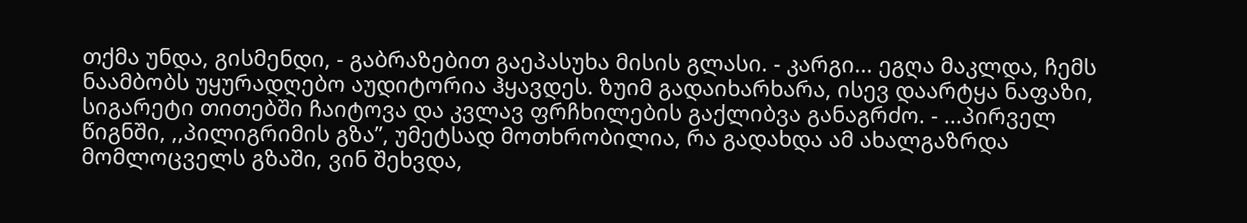თქმა უნდა, გისმენდი, - გაბრაზებით გაეპასუხა მისის გლასი. - კარგი... ეგღა მაკლდა, ჩემს ნაამბობს უყურადღებო აუდიტორია ჰყავდეს. ზუიმ გადაიხარხარა, ისევ დაარტყა ნაფაზი, სიგარეტი თითებში ჩაიტოვა და კვლავ ფრჩხილების გაქლიბვა განაგრძო. - ...პირველ წიგნში, ,,პილიგრიმის გზა”, უმეტსად მოთხრობილია, რა გადახდა ამ ახალგაზრდა მომლოცველს გზაში, ვინ შეხვდა,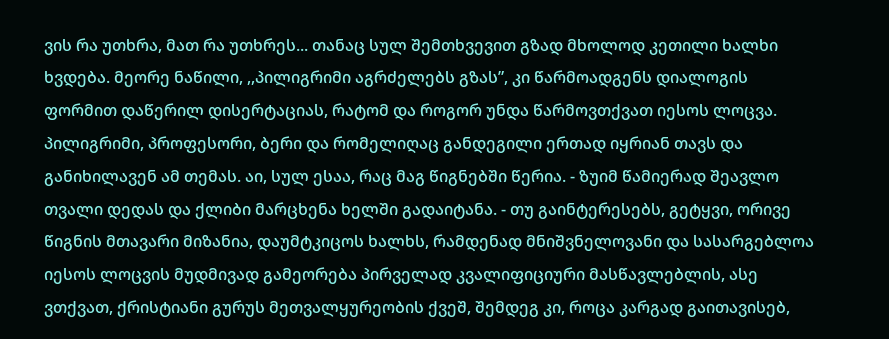ვის რა უთხრა, მათ რა უთხრეს... თანაც სულ შემთხვევით გზად მხოლოდ კეთილი ხალხი ხვდება. მეორე ნაწილი, ,,პილიგრიმი აგრძელებს გზას”, კი წარმოადგენს დიალოგის ფორმით დაწერილ დისერტაციას, რატომ და როგორ უნდა წარმოვთქვათ იესოს ლოცვა. პილიგრიმი, პროფესორი, ბერი და რომელიღაც განდეგილი ერთად იყრიან თავს და განიხილავენ ამ თემას. აი, სულ ესაა, რაც მაგ წიგნებში წერია. - ზუიმ წამიერად შეავლო თვალი დედას და ქლიბი მარცხენა ხელში გადაიტანა. - თუ გაინტერესებს, გეტყვი, ორივე წიგნის მთავარი მიზანია, დაუმტკიცოს ხალხს, რამდენად მნიშვნელოვანი და სასარგებლოა იესოს ლოცვის მუდმივად გამეორება პირველად კვალიფიციური მასწავლებლის, ასე ვთქვათ, ქრისტიანი გურუს მეთვალყურეობის ქვეშ, შემდეგ კი, როცა კარგად გაითავისებ,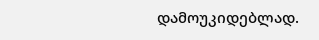დამოუკიდებლად.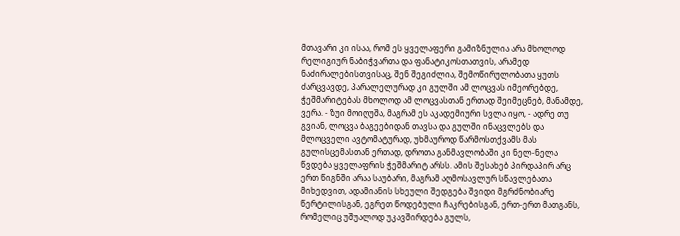მთავარი კი ისაა, რომ ეს ყველაფერი გამიზნულია არა მხოლოდ რელიგიურ ნაბიჭვართა და ფანატიკოსთათვის, არამედ ნაძირალებისთვისაც, შენ შეგიძლია, შემოწირულობათა ყუთს ძარცვავდე, პარალელურად კი გულში ამ ლოცვას იმეორებდე, ჭეშმარიტებას მხოლოდ ამ ლოცვასთან ერთად შეიმეცნებ, მანამდე, ვერა. - ზუი მოიღუშა, მაგრამ ეს აკადემიური სვლა იყო, - ადრე თუ გვიან, ლოცვა ბაგეებიდან თავსა და გულში ინაცვლებს და მლოცველი ავტომატურად, უხმაუროდ წარმოსთქვამს მას გულისცემასთან ერთად, დროთა განმავლობაში კი ნელ-ნელა წვდება ყველაფრის ჭეშმარიტ არსს. ამის შესახებ პირდაპირ არც ერთ წიგნში არაა საუბარი, მაგრამ აღმოსავლურ სწავლებათა მიხედვით, ადამიანის სხეული შედგება შვიდი მგრძნობიარე წერტილისგან, ეგრეთ წოდებული ჩაკრებისგან, ერთ-ერთ მათგანს, რომელიც უშუალოდ უკავშირდება გულს,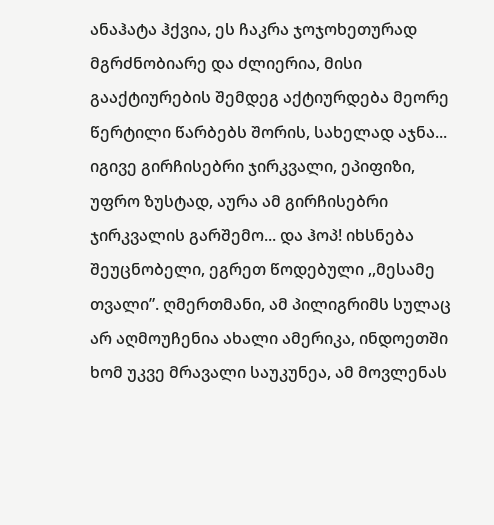ანაჰატა ჰქვია, ეს ჩაკრა ჯოჯოხეთურად მგრძნობიარე და ძლიერია, მისი გააქტიურების შემდეგ აქტიურდება მეორე წერტილი წარბებს შორის, სახელად აჯნა... იგივე გირჩისებრი ჯირკვალი, ეპიფიზი, უფრო ზუსტად, აურა ამ გირჩისებრი ჯირკვალის გარშემო... და ჰოპ! იხსნება შეუცნობელი, ეგრეთ წოდებული ,,მესამე თვალი”. ღმერთმანი, ამ პილიგრიმს სულაც არ აღმოუჩენია ახალი ამერიკა, ინდოეთში ხომ უკვე მრავალი საუკუნეა, ამ მოვლენას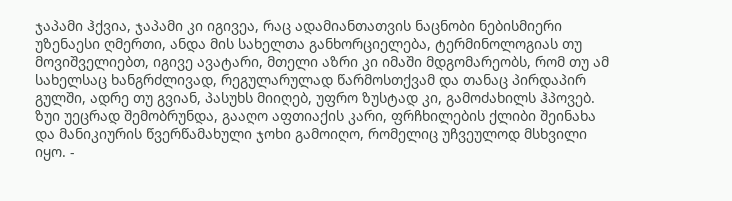ჯაპამი ჰქვია, ჯაპამი კი იგივეა, რაც ადამიანთათვის ნაცნობი ნებისმიერი უზენაესი ღმერთი, ანდა მის სახელთა განხორციელება, ტერმინოლოგიას თუ მოვიშველიებთ, იგივე ავატარი, მთელი აზრი კი იმაში მდგომარეობს, რომ თუ ამ სახელსაც ხანგრძლივად, რეგულარულად წარმოსთქვამ და თანაც პირდაპირ გულში, ადრე თუ გვიან, პასუხს მიიღებ, უფრო ზუსტად კი, გამოძახილს ჰპოვებ. ზუი უეცრად შემობრუნდა, გააღო აფთიაქის კარი, ფრჩხილების ქლიბი შეინახა და მანიკიურის წვერწამახული ჯოხი გამოიღო, რომელიც უჩვეულოდ მსხვილი იყო. -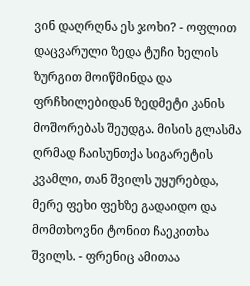ვინ დაღრღნა ეს ჯოხი? - ოფლით დაცვარული ზედა ტუჩი ხელის ზურგით მოიწმინდა და ფრჩხილებიდან ზედმეტი კანის მოშორებას შეუდგა. მისის გლასმა ღრმად ჩაისუნთქა სიგარეტის კვამლი, თან შვილს უყურებდა, მერე ფეხი ფეხზე გადაიდო და მომთხოვნი ტონით ჩაეკითხა შვილს. - ფრენიც ამითაა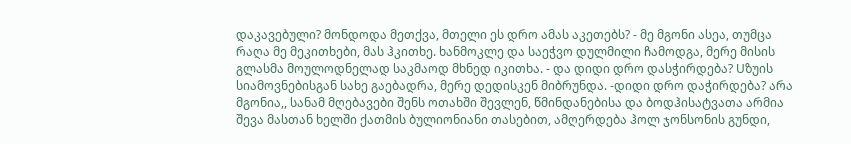დაკავებული? მონდოდა მეთქვა, მთელი ეს დრო ამას აკეთებს? - მე მგონი ასეა, თუმცა რაღა მე მეკითხები, მას ჰკითხე. ხანმოკლე და საეჭვო დულმილი ჩამოდგა, მერე მისის გლასმა მოულოდნელად საკმაოდ მხნედ იკითხა. - და დიდი დრო დასჭირდება? Uზუის სიამოვნებისგან სახე გაებადრა, მერე დედისკენ მიბრუნდა. -დიდი დრო დაჭირდება? არა მგონია,, სანამ მღებავები შენს ოთახში შევლენ, წმინდანებისა და ბოდჰისატვათა არმია შევა მასთან ხელში ქათმის ბულიონიანი თასებით, ამღერდება ჰოლ ჯონსონის გუნდი,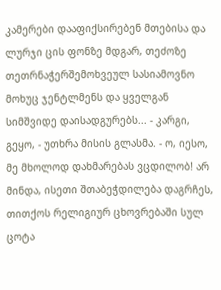კამერები დააფიქსირებენ მთებისა და ლურჯი ცის ფონზე მდგარ, თეძოზე თეთრნაჭერშემოხვეულ სასიამოვნო მოხუც ჯენტლმენს და ყველგან სიმშვიდე დაისადგურებს... - კარგი, გეყო, - უთხრა მისის გლასმა. - ო, იესო, მე მხოლოდ დახმარებას ვცდილობ! არ მინდა, ისეთი შთაბეჭდილება დაგრჩეს, თითქოს რელიგიურ ცხოვრებაში სულ ცოტა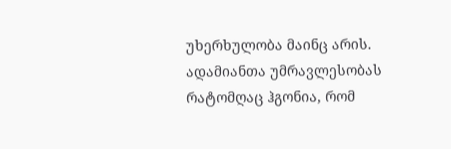უხერხულობა მაინც არის. ადამიანთა უმრავლესობას რატომღაც ჰგონია, რომ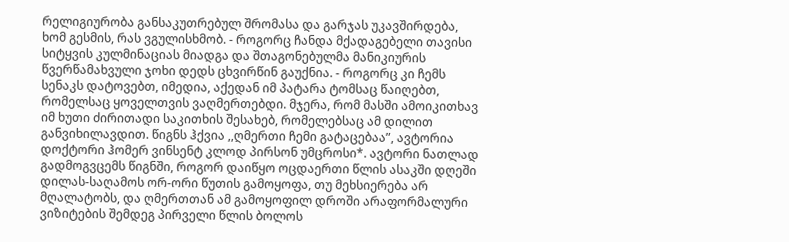რელიგიურობა განსაკუთრებულ შრომასა და გარჯას უკავშირდება, ხომ გესმის, რას ვგულისხმობ. - როგორც ჩანდა მქადაგებელი თავისი სიტყვის კულმინაციას მიადგა და შთაგონებულმა მანიკიურის წვერწამახვული ჯოხი დედს ცხვირწინ გაუქნია. - როგორც კი ჩემს სენაკს დატოვებთ, იმედია, აქედან იმ პატარა ტომსაც წაიღებთ, რომელსაც ყოველთვის ვაღმერთებდი. მჯერა, რომ მასში ამოიკითხავ იმ ხუთი ძირითადი საკითხის შესახებ, რომელებსაც ამ დილით განვიხილავდით. წიგნს ჰქვია ,,ღმერთი ჩემი გატაცებაა”, ავტორია დოქტორი ჰომერ ვინსენტ კლოდ პირსონ უმცროსი*. ავტორი ნათლად გადმოგვცემს წიგნში, როგორ დაიწყო ოცდაერთი წლის ასაკში დღეში დილას-საღამოს ორ-ორი წუთის გამოყოფა, თუ მეხსიერება არ მღალატობს, და ღმერთთან ამ გამოყოფილ დროში არაფორმალური ვიზიტების შემდეგ პირველი წლის ბოლოს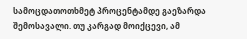სამოცდათოთხმეტ პროცენტამდე გაეზარდა შემოსავალი. თუ კარგად მოიქცევი, ამ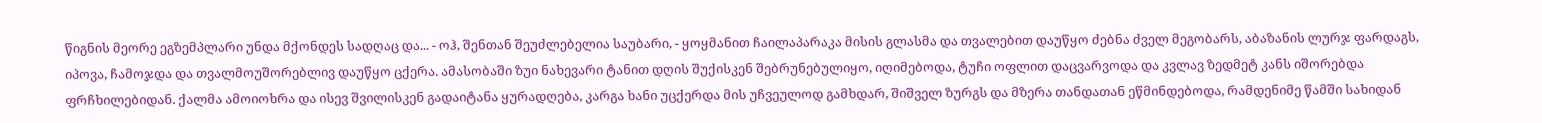წიგნის მეორე ეგზემპლარი უნდა მქონდეს სადღაც და... - ოჰ, შენთან შეუძლებელია საუბარი, - ყოყმანით ჩაილაპარაკა მისის გლასმა და თვალებით დაუწყო ძებნა ძველ მეგობარს, აბაზანის ლურჯ ფარდაგს, იპოვა, ჩამოჯდა და თვალმოუშორებლივ დაუწყო ცქერა. ამასობაში ზუი ნახევარი ტანით დღის შუქისკენ შებრუნებულიყო, იღიმებოდა, ტუჩი ოფლით დაცვარვოდა და კვლავ ზედმეტ კანს იშორებდა ფრჩხილებიდან. ქალმა ამოიოხრა და ისევ შვილისკენ გადაიტანა ყურადღება, კარგა ხანი უცქერდა მის უჩვეულოდ გამხდარ, შიშველ ზურგს და მზერა თანდათან ეწმინდებოდა, რამდენიმე წამში სახიდან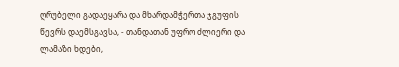ღრუბელი გადაეყარა და მხარდამჭერთა ჯგუფის წევრს დაემსგავსა, - თანდათან უფრო ძლიერი და ლამაზი ხდები,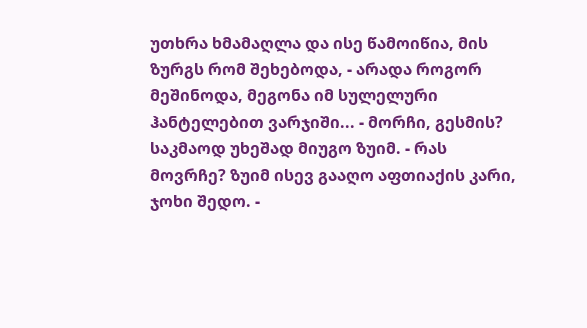უთხრა ხმამაღლა და ისე წამოიწია, მის ზურგს რომ შეხებოდა, - არადა როგორ მეშინოდა, მეგონა იმ სულელური ჰანტელებით ვარჯიში... - მორჩი, გესმის? საკმაოდ უხეშად მიუგო ზუიმ. - რას მოვრჩე? ზუიმ ისევ გააღო აფთიაქის კარი, ჯოხი შედო. -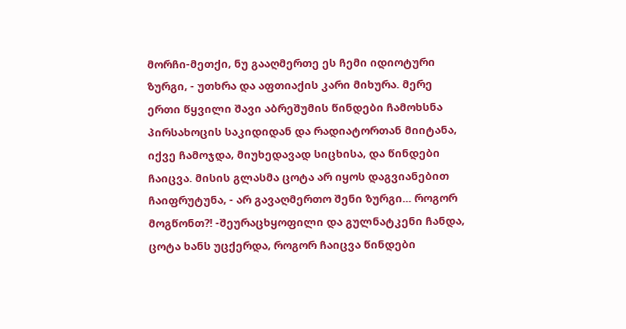მორჩი-მეთქი, ნუ გააღმერთე ეს ჩემი იდიოტური ზურგი, - უთხრა და აფთიაქის კარი მიხურა. მერე ერთი წყვილი შავი აბრეშუმის წინდები ჩამოხსნა პირსახოცის საკიდიდან და რადიატორთან მიიტანა, იქვე ჩამოჯდა, მიუხედავად სიცხისა, და წინდები ჩაიცვა. მისის გლასმა ცოტა არ იყოს დაგვიანებით ჩაიფრუტუნა, - არ გავაღმერთო შენი ზურგი... როგორ მოგწონთ?! -შეურაცხყოფილი და გულნატკენი ჩანდა, ცოტა ხანს უცქერდა, როგორ ჩაიცვა წინდები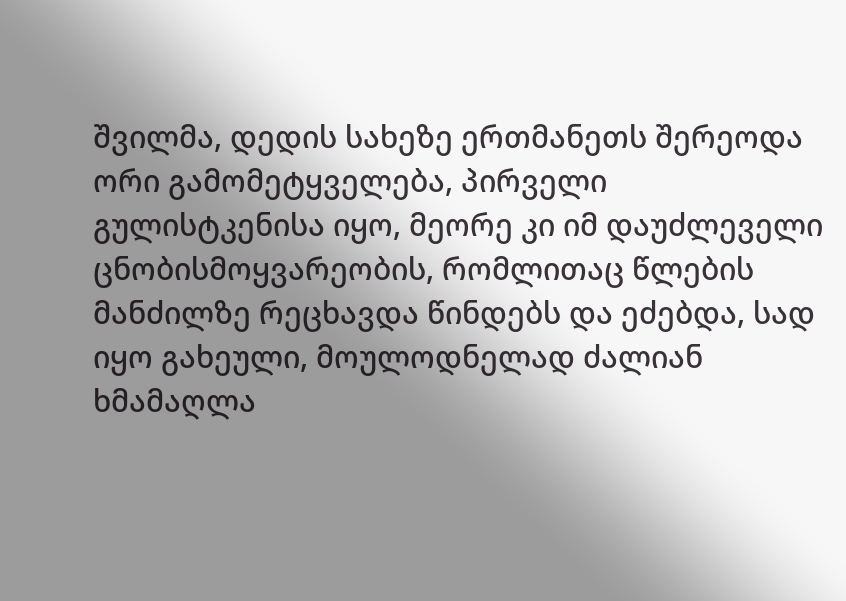შვილმა, დედის სახეზე ერთმანეთს შერეოდა ორი გამომეტყველება, პირველი გულისტკენისა იყო, მეორე კი იმ დაუძლეველი ცნობისმოყვარეობის, რომლითაც წლების მანძილზე რეცხავდა წინდებს და ეძებდა, სად იყო გახეული, მოულოდნელად ძალიან ხმამაღლა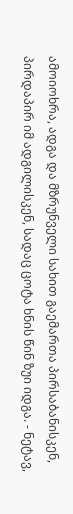ამოიოხრა, ადგა და მზრუნველი სახით გაემართა პირსაბანისკენ, პირდაპირ იმ ადგილისკენ, სადაც ცოტა ხნის წინ ზუი იდგა. - ნეტავ,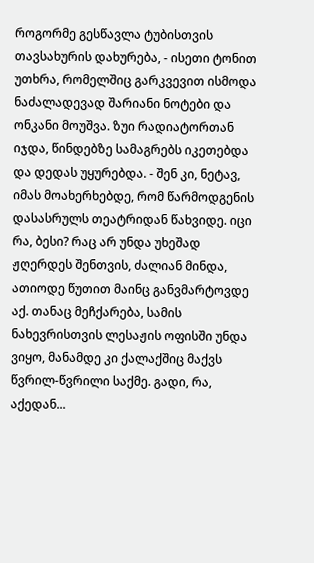როგორმე გესწავლა ტუბისთვის თავსახურის დახურება, - ისეთი ტონით უთხრა, რომელშიც გარკვევით ისმოდა ნაძალადევად შარიანი ნოტები და ონკანი მოუშვა. ზუი რადიატორთან იჯდა, წინდებზე სამაგრებს იკეთებდა და დედას უყურებდა. - შენ კი, ნეტავ, იმას მოახერხებდე, რომ წარმოდგენის დასასრულს თეატრიდან წახვიდე. იცი რა, ბესი? რაც არ უნდა უხეშად ჟღერდეს შენთვის, ძალიან მინდა, ათიოდე წუთით მაინც განვმარტოვდე აქ. თანაც მეჩქარება, სამის ნახევრისთვის ლესაჟის ოფისში უნდა ვიყო, მანამდე კი ქალაქშიც მაქვს წვრილ-წვრილი საქმე. გადი, რა, აქედან...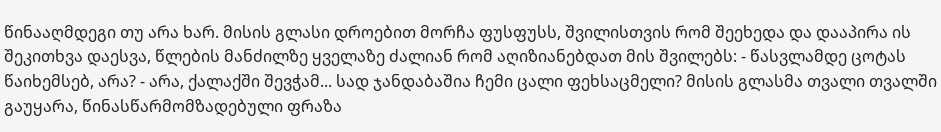წინააღმდეგი თუ არა ხარ. მისის გლასი დროებით მორჩა ფუსფუსს, შვილისთვის რომ შეეხედა და დააპირა ის შეკითხვა დაესვა, წლების მანძილზე ყველაზე ძალიან რომ აღიზიანებდათ მის შვილებს: - წასვლამდე ცოტას წაიხემსებ, არა? - არა, ქალაქში შევჭამ... სად ჯანდაბაშია ჩემი ცალი ფეხსაცმელი? მისის გლასმა თვალი თვალში გაუყარა, წინასწარმომზადებული ფრაზა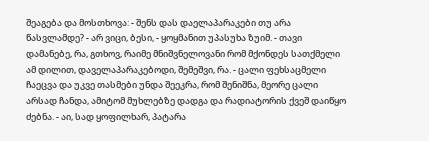შეაგება და მოსთხოვა: - შენს დას დაელაპარაკები თუ არა წასვლამდე? - არ ვიცი, ბესი, - ყოყმანით უპასუხა ზუიმ. - თავი დამანებე, რა, გთხოვ, რაიმე მნიშვნელოვანი რომ მქონდეს სათქმელი ამ დილით, დაველაპარაკებოდი, შემეშვი, რა. - ცალი ფეხსაცმელი ჩაეცვა და უკვე თასმები უნდა შეეკრა, რომ შენიშნა, მეორე ცალი არსად ჩანდა, ამიტომ მუხლებზე დადგა და რადიატორის ქვეშ დაიწყო ძებნა. - აი, სად ყოფილხარ, პატარა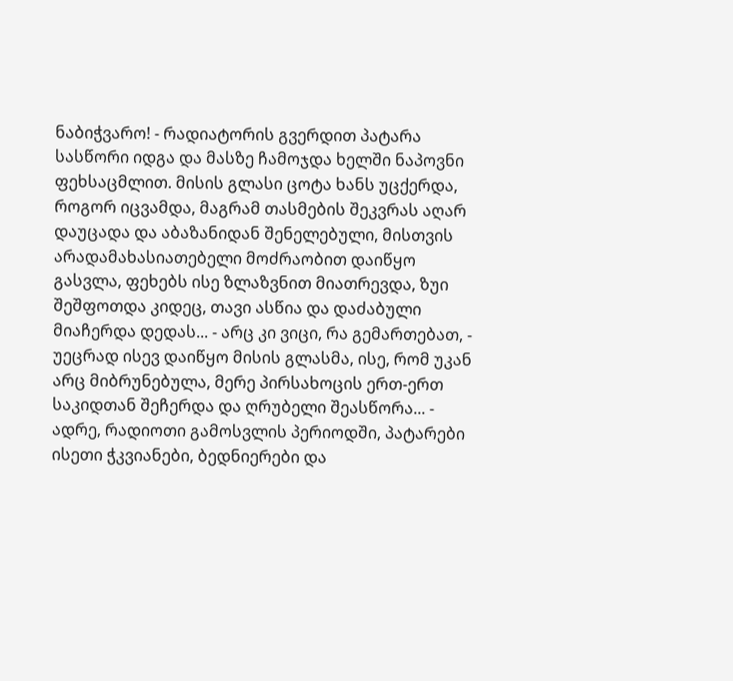ნაბიჭვარო! - რადიატორის გვერდით პატარა სასწორი იდგა და მასზე ჩამოჯდა ხელში ნაპოვნი ფეხსაცმლით. მისის გლასი ცოტა ხანს უცქერდა, როგორ იცვამდა, მაგრამ თასმების შეკვრას აღარ დაუცადა და აბაზანიდან შენელებული, მისთვის არადამახასიათებელი მოძრაობით დაიწყო გასვლა, ფეხებს ისე ზლაზვნით მიათრევდა, ზუი შეშფოთდა კიდეც, თავი ასწია და დაძაბული მიაჩერდა დედას... - არც კი ვიცი, რა გემართებათ, - უეცრად ისევ დაიწყო მისის გლასმა, ისე, რომ უკან არც მიბრუნებულა, მერე პირსახოცის ერთ-ერთ საკიდთან შეჩერდა და ღრუბელი შეასწორა... - ადრე, რადიოთი გამოსვლის პერიოდში, პატარები ისეთი ჭკვიანები, ბედნიერები და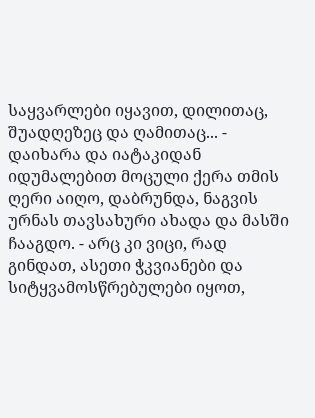საყვარლები იყავით, დილითაც, შუადღეზეც და ღამითაც... - დაიხარა და იატაკიდან იდუმალებით მოცული ქერა თმის ღერი აიღო, დაბრუნდა, ნაგვის ურნას თავსახური ახადა და მასში ჩააგდო. - არც კი ვიცი, რად გინდათ, ასეთი ჭკვიანები და სიტყვამოსწრებულები იყოთ,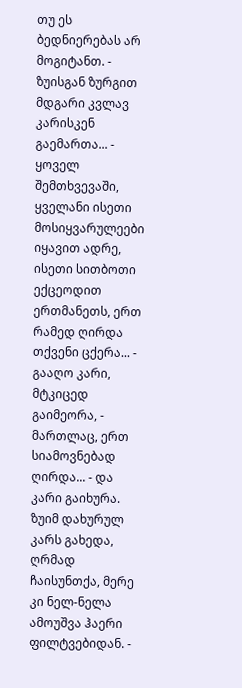თუ ეს ბედნიერებას არ მოგიტანთ. - ზუისგან ზურგით მდგარი კვლავ კარისკენ გაემართა... - ყოველ შემთხვევაში, ყველანი ისეთი მოსიყვარულეები იყავით ადრე, ისეთი სითბოთი ექცეოდით ერთმანეთს, ერთ რამედ ღირდა თქვენი ცქერა... - გააღო კარი, მტკიცედ გაიმეორა, - მართლაც, ერთ სიამოვნებად ღირდა... - და კარი გაიხურა. ზუიმ დახურულ კარს გახედა, ღრმად ჩაისუნთქა, მერე კი ნელ-ნელა ამოუშვა ჰაერი ფილტვებიდან. -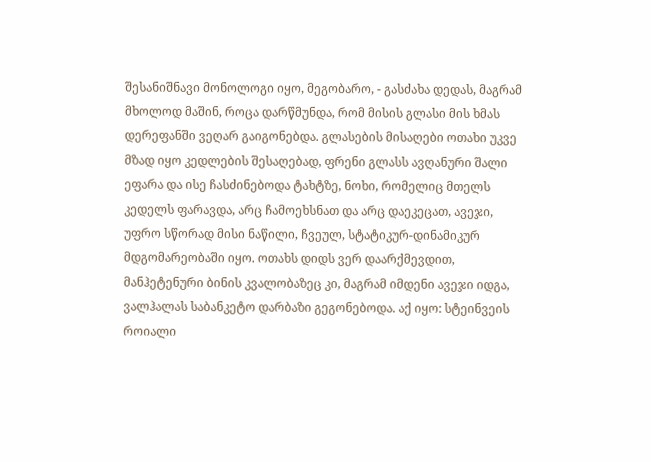შესანიშნავი მონოლოგი იყო, მეგობარო, - გასძახა დედას, მაგრამ მხოლოდ მაშინ, როცა დარწმუნდა, რომ მისის გლასი მის ხმას დერეფანში ვეღარ გაიგონებდა. გლასების მისაღები ოთახი უკვე მზად იყო კედლების შესაღებად, ფრენი გლასს ავღანური შალი ეფარა და ისე ჩასძინებოდა ტახტზე, ნოხი, რომელიც მთელს კედელს ფარავდა, არც ჩამოეხსნათ და არც დაეკეცათ, ავეჯი, უფრო სწორად მისი ნაწილი, ჩვეულ, სტატიკურ-დინამიკურ მდგომარეობაში იყო. ოთახს დიდს ვერ დაარქმევდით, მანჰეტენური ბინის კვალობაზეც კი, მაგრამ იმდენი ავეჯი იდგა, ვალჰალას საბანკეტო დარბაზი გეგონებოდა. აქ იყო: სტეინვეის როიალი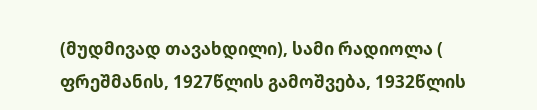(მუდმივად თავახდილი), სამი რადიოლა ( ფრეშმანის, 1927წლის გამოშვება, 1932წლის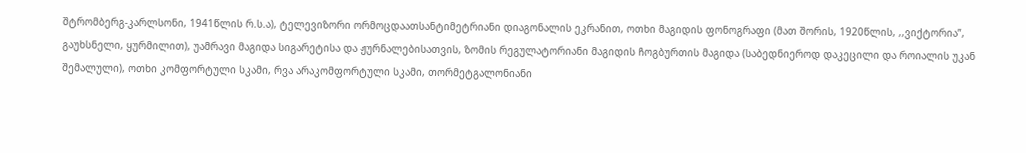შტრომბერგ-კარლსონი, 1941წლის რ.ს.ა), ტელევიზორი ორმოცდაათსანტიმეტრიანი დიაგონალის ეკრანით, ოთხი მაგიდის ფონოგრაფი (მათ შორის, 1920წლის, ,,ვიქტორია”, გაუხსნელი, ყურმილით), უამრავი მაგიდა სიგარეტისა და ჟურნალებისათვის, ზომის რეგულატორიანი მაგიდის ჩოგბურთის მაგიდა (საბედნიეროდ დაკეცილი და როიალის უკან შემალული), ოთხი კომფორტული სკამი, რვა არაკომფორტული სკამი, თორმეტგალონიანი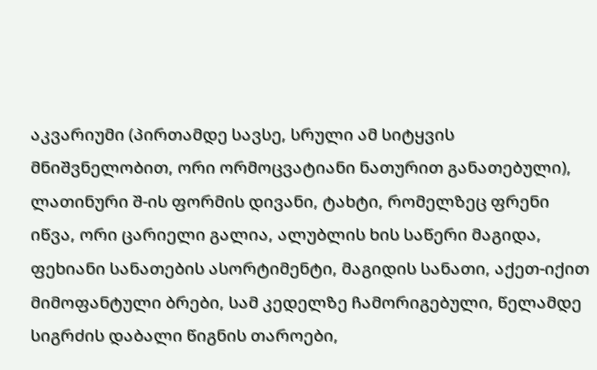აკვარიუმი (პირთამდე სავსე, სრული ამ სიტყვის მნიშვნელობით, ორი ორმოცვატიანი ნათურით განათებული), ლათინური შ-ის ფორმის დივანი, ტახტი, რომელზეც ფრენი იწვა, ორი ცარიელი გალია, ალუბლის ხის საწერი მაგიდა, ფეხიანი სანათების ასორტიმენტი, მაგიდის სანათი, აქეთ-იქით მიმოფანტული ბრები, სამ კედელზე ჩამორიგებული, წელამდე სიგრძის დაბალი წიგნის თაროები,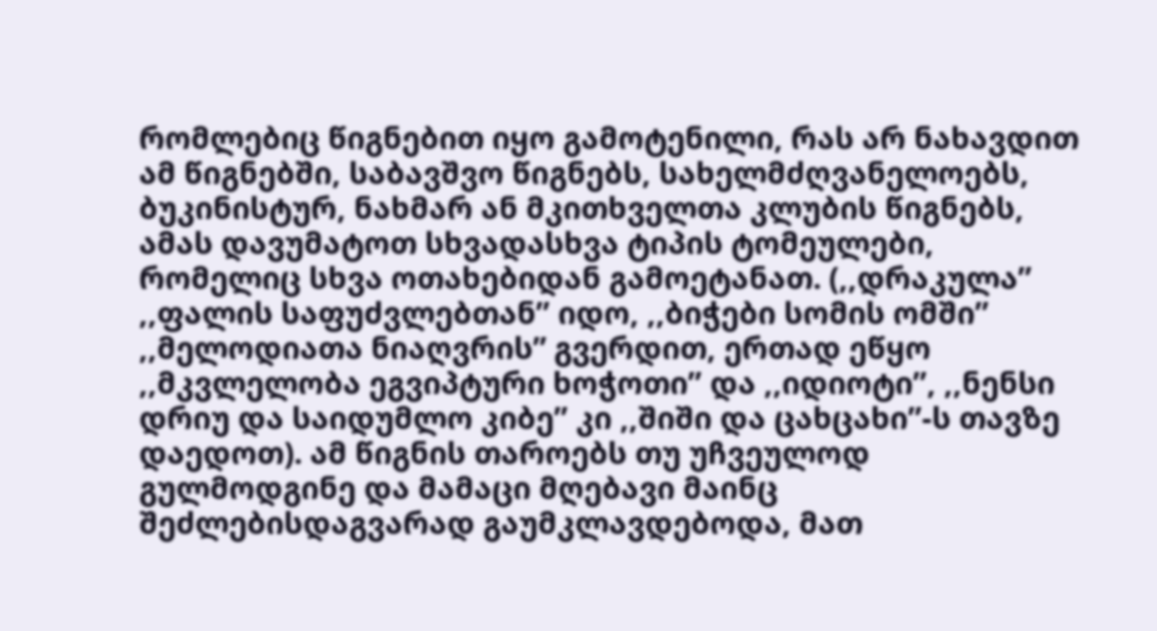რომლებიც წიგნებით იყო გამოტენილი, რას არ ნახავდით ამ წიგნებში, საბავშვო წიგნებს, სახელმძღვანელოებს, ბუკინისტურ, ნახმარ ან მკითხველთა კლუბის წიგნებს, ამას დავუმატოთ სხვადასხვა ტიპის ტომეულები, რომელიც სხვა ოთახებიდან გამოეტანათ. (,,დრაკულა’’ ,,ფალის საფუძვლებთან’’ იდო, ,,ბიჭები სომის ომში’’ ,,მელოდიათა ნიაღვრის” გვერდით, ერთად ეწყო ,,მკვლელობა ეგვიპტური ხოჭოთი’’ და ,,იდიოტი’’, ,,ნენსი დრიუ და საიდუმლო კიბე’’ კი ,,შიში და ცახცახი’’-ს თავზე დაედოთ). ამ წიგნის თაროებს თუ უჩვეულოდ გულმოდგინე და მამაცი მღებავი მაინც შეძლებისდაგვარად გაუმკლავდებოდა, მათ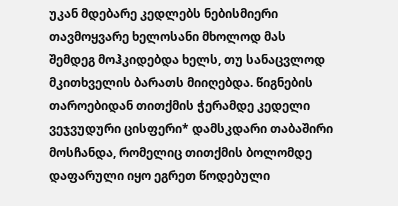უკან მდებარე კედლებს ნებისმიერი თავმოყვარე ხელოსანი მხოლოდ მას შემდეგ მოჰკიდებდა ხელს, თუ სანაცვლოდ მკითხველის ბარათს მიიღებდა. წიგნების თაროებიდან თითქმის ჭერამდე კედელი ვეჯვუდური ცისფერი* დამსკდარი თაბაშირი მოსჩანდა, რომელიც თითქმის ბოლომდე დაფარული იყო ეგრეთ წოდებული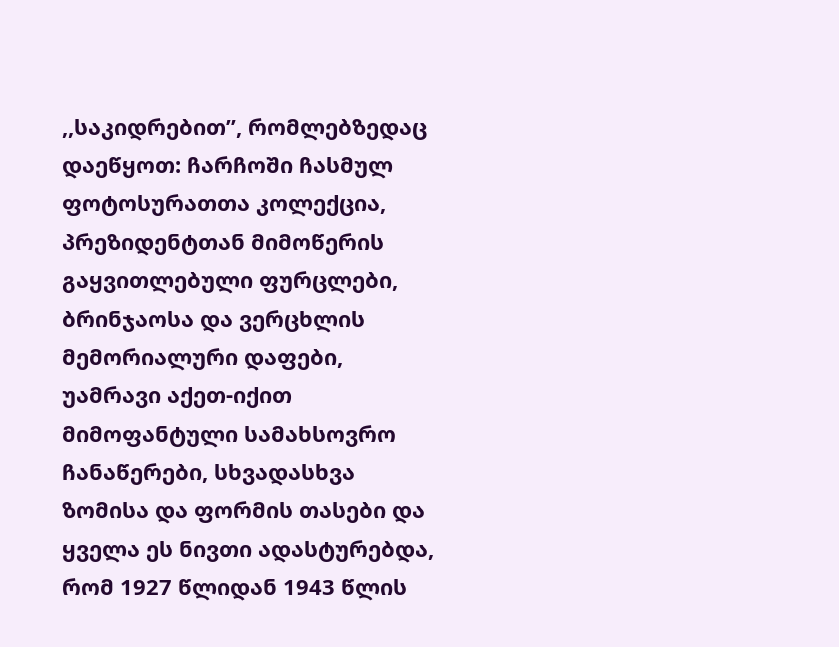,,საკიდრებით”, რომლებზედაც დაეწყოთ: ჩარჩოში ჩასმულ ფოტოსურათთა კოლექცია, პრეზიდენტთან მიმოწერის გაყვითლებული ფურცლები, ბრინჯაოსა და ვერცხლის მემორიალური დაფები, უამრავი აქეთ-იქით მიმოფანტული სამახსოვრო ჩანაწერები, სხვადასხვა ზომისა და ფორმის თასები და ყველა ეს ნივთი ადასტურებდა, რომ 1927 წლიდან 1943 წლის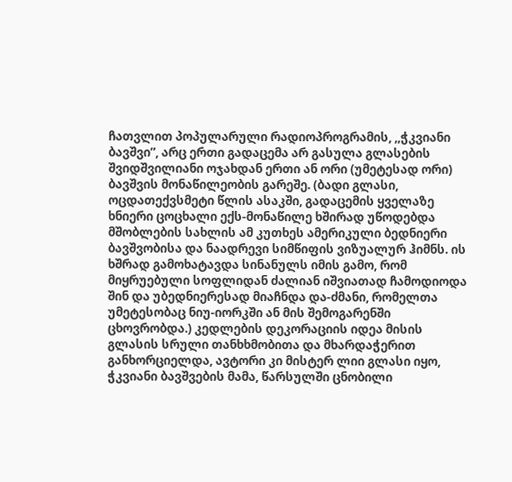ჩათვლით პოპულარული რადიოპროგრამის, ,,ჭკვიანი ბავშვი”, არც ერთი გადაცემა არ გასულა გლასების შვიდშვილიანი ოჯახდან ერთი ან ორი (უმეტესად ორი) ბავშვის მონაწილეობის გარეშე. (ბადი გლასი, ოცდათექვსმეტი წლის ასაკში, გადაცემის ყველაზე ხნიერი ცოცხალი ექს-მონაწილე ხშირად უწოდებდა მშობლების სახლის ამ კუთხეს ამერიკული ბედნიერი ბავშვობისა და ნაადრევი სიმწიფის ვიზუალურ ჰიმნს. ის ხშრად გამოხატავდა სინანულს იმის გამო, რომ მიყრუებული სოფლიდან ძალიან იშვიათად ჩამოდიოდა შინ და უბედნიერესად მიაჩნდა და-ძმანი, რომელთა უმეტესობაც ნიუ-იორკში ან მის შემოგარენში ცხოვრობდა.) კედლების დეკორაციის იდეა მისის გლასის სრული თანხხმობითა და მხარდაჭერით განხორციელდა, ავტორი კი მისტერ ლიი გლასი იყო, ჭკვიანი ბავშვების მამა, წარსულში ცნობილი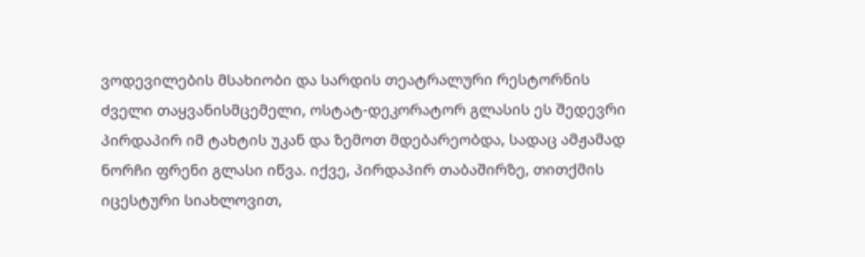ვოდევილების მსახიობი და სარდის თეატრალური რესტორნის ძველი თაყვანისმცემელი, ოსტატ-დეკორატორ გლასის ეს შედევრი პირდაპირ იმ ტახტის უკან და ზემოთ მდებარეობდა, სადაც ამჟამად ნორჩი ფრენი გლასი იწვა. იქვე, პირდაპირ თაბაშირზე, თითქმის იცესტური სიახლოვით,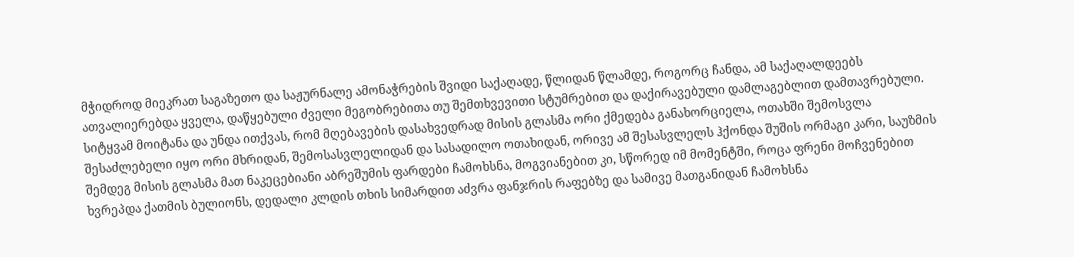მჭიდროდ მიეკრათ საგაზეთო და საჟურნალე ამონაჭრების შვიდი საქაღადე, წლიდან წლამდე, როგორც ჩანდა, ამ საქაღალდეებს ათვალიერებდა ყველა, დაწყებული ძველი მეგობრებითა თუ შემთხვევითი სტუმრებით და დაქირავებული დამლაგებლით დამთავრებული. სიტყვამ მოიტანა და უნდა ითქვას, რომ მღებავების დასახვედრად მისის გლასმა ორი ქმედება განახორციელა, ოთახში შემოსვლა შესაძლებელი იყო ორი მხრიდან, შემოსასვლელიდან და სასადილო ოთახიდან, ორივე ამ შესასვლელს ჰქონდა შუშის ორმაგი კარი, საუზმის შემდეგ მისის გლასმა მათ ნაკეცებიანი აბრეშუმის ფარდები ჩამოხსნა, მოგვიანებით კი, სწორედ იმ მომენტში, როცა ფრენი მოჩვენებით ხვრეპდა ქათმის ბულიონს, დედალი კლდის თხის სიმარდით აძვრა ფანჯრის რაფებზე და სამივე მათგანიდან ჩამოხსნა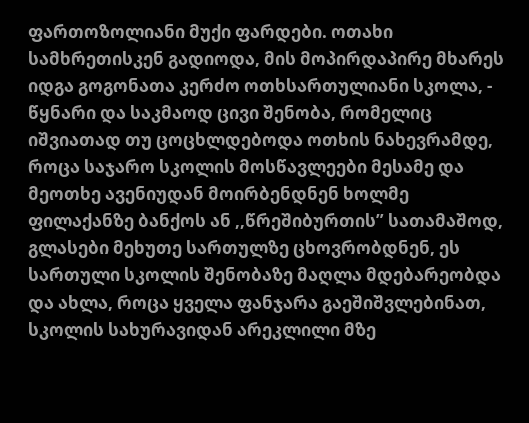ფართოზოლიანი მუქი ფარდები. ოთახი სამხრეთისკენ გადიოდა, მის მოპირდაპირე მხარეს იდგა გოგონათა კერძო ოთხსართულიანი სკოლა, - წყნარი და საკმაოდ ცივი შენობა, რომელიც იშვიათად თუ ცოცხლდებოდა ოთხის ნახევრამდე, როცა საჯარო სკოლის მოსწავლეები მესამე და მეოთხე ავენიუდან მოირბენდნენ ხოლმე ფილაქანზე ბანქოს ან ,,წრეშიბურთის” სათამაშოდ, გლასები მეხუთე სართულზე ცხოვრობდნენ, ეს სართული სკოლის შენობაზე მაღლა მდებარეობდა და ახლა, როცა ყველა ფანჯარა გაეშიშვლებინათ, სკოლის სახურავიდან არეკლილი მზე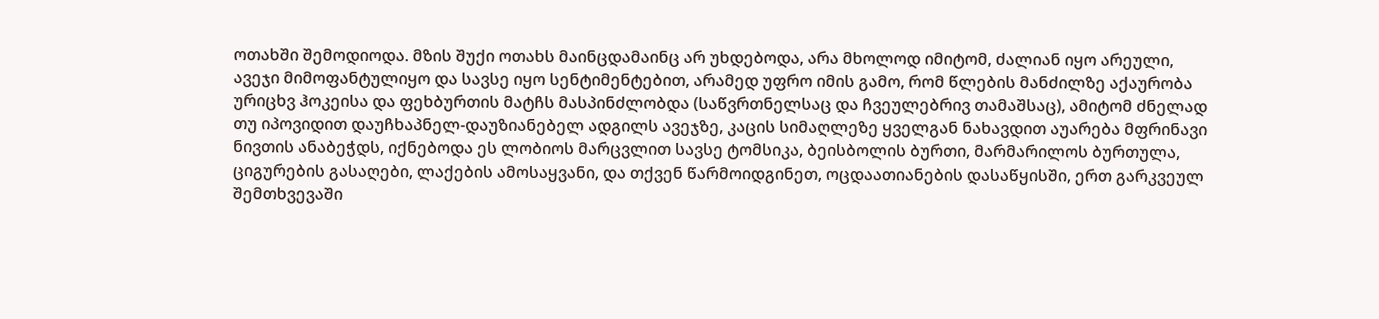ოთახში შემოდიოდა. მზის შუქი ოთახს მაინცდამაინც არ უხდებოდა, არა მხოლოდ იმიტომ, ძალიან იყო არეული, ავეჯი მიმოფანტულიყო და სავსე იყო სენტიმენტებით, არამედ უფრო იმის გამო, რომ წლების მანძილზე აქაურობა ურიცხვ ჰოკეისა და ფეხბურთის მატჩს მასპინძლობდა (საწვრთნელსაც და ჩვეულებრივ თამაშსაც), ამიტომ ძნელად თუ იპოვიდით დაუჩხაპნელ-დაუზიანებელ ადგილს ავეჯზე, კაცის სიმაღლეზე ყველგან ნახავდით აუარება მფრინავი ნივთის ანაბეჭდს, იქნებოდა ეს ლობიოს მარცვლით სავსე ტომსიკა, ბეისბოლის ბურთი, მარმარილოს ბურთულა, ციგურების გასაღები, ლაქების ამოსაყვანი, და თქვენ წარმოიდგინეთ, ოცდაათიანების დასაწყისში, ერთ გარკვეულ შემთხვევაში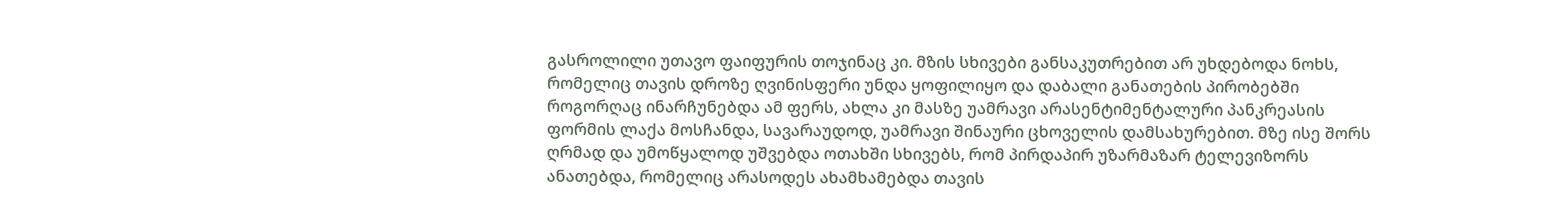გასროლილი უთავო ფაიფურის თოჯინაც კი. მზის სხივები განსაკუთრებით არ უხდებოდა ნოხს, რომელიც თავის დროზე ღვინისფერი უნდა ყოფილიყო და დაბალი განათების პირობებში როგორღაც ინარჩუნებდა ამ ფერს, ახლა კი მასზე უამრავი არასენტიმენტალური პანკრეასის ფორმის ლაქა მოსჩანდა, სავარაუდოდ, უამრავი შინაური ცხოველის დამსახურებით. მზე ისე შორს ღრმად და უმოწყალოდ უშვებდა ოთახში სხივებს, რომ პირდაპირ უზარმაზარ ტელევიზორს ანათებდა, რომელიც არასოდეს ახამხამებდა თავის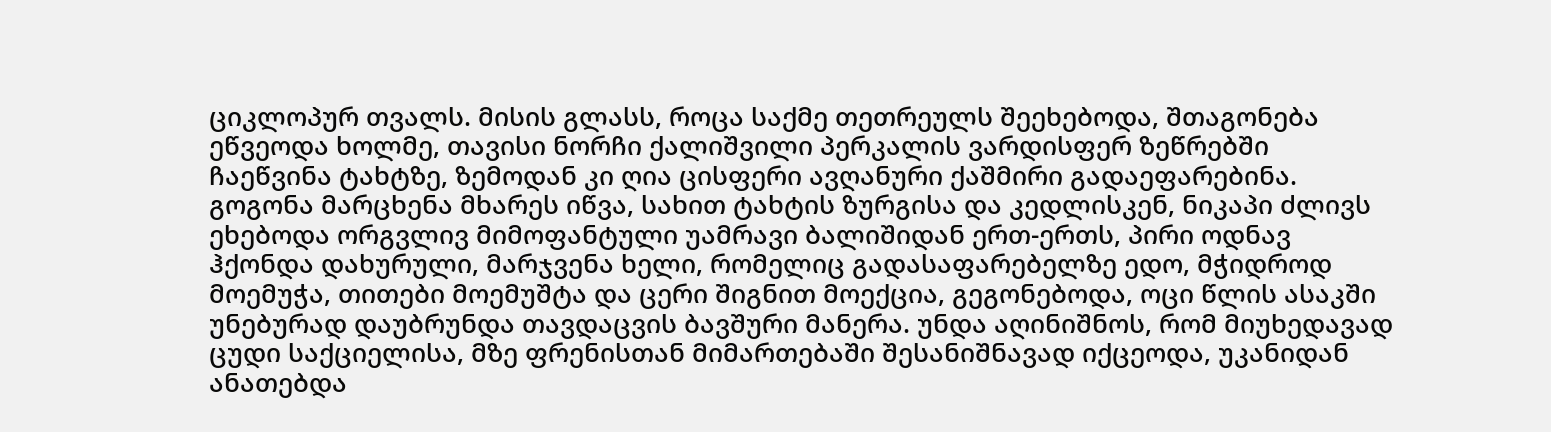ციკლოპურ თვალს. მისის გლასს, როცა საქმე თეთრეულს შეეხებოდა, შთაგონება ეწვეოდა ხოლმე, თავისი ნორჩი ქალიშვილი პერკალის ვარდისფერ ზეწრებში ჩაეწვინა ტახტზე, ზემოდან კი ღია ცისფერი ავღანური ქაშმირი გადაეფარებინა. გოგონა მარცხენა მხარეს იწვა, სახით ტახტის ზურგისა და კედლისკენ, ნიკაპი ძლივს ეხებოდა ორგვლივ მიმოფანტული უამრავი ბალიშიდან ერთ-ერთს, პირი ოდნავ ჰქონდა დახურული, მარჯვენა ხელი, რომელიც გადასაფარებელზე ედო, მჭიდროდ მოემუჭა, თითები მოემუშტა და ცერი შიგნით მოექცია, გეგონებოდა, ოცი წლის ასაკში უნებურად დაუბრუნდა თავდაცვის ბავშური მანერა. უნდა აღინიშნოს, რომ მიუხედავად ცუდი საქციელისა, მზე ფრენისთან მიმართებაში შესანიშნავად იქცეოდა, უკანიდან ანათებდა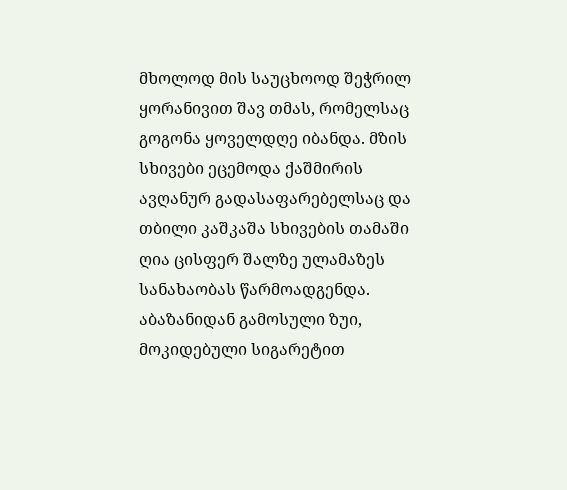მხოლოდ მის საუცხოოდ შეჭრილ ყორანივით შავ თმას, რომელსაც გოგონა ყოველდღე იბანდა. მზის სხივები ეცემოდა ქაშმირის ავღანურ გადასაფარებელსაც და თბილი კაშკაშა სხივების თამაში ღია ცისფერ შალზე ულამაზეს სანახაობას წარმოადგენდა. აბაზანიდან გამოსული ზუი, მოკიდებული სიგარეტით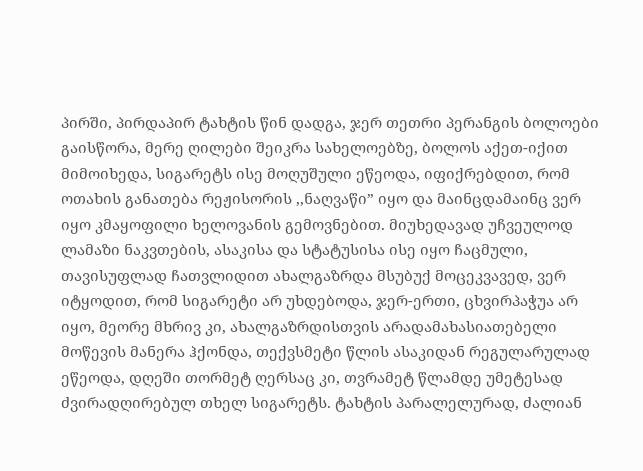პირში, პირდაპირ ტახტის წინ დადგა, ჯერ თეთრი პერანგის ბოლოები გაისწორა, მერე ღილები შეიკრა სახელოებზე, ბოლოს აქეთ-იქით მიმოიხედა, სიგარეტს ისე მოღუშული ეწეოდა, იფიქრებდით, რომ ოთახის განათება რეჟისორის ,,ნაღვაწი” იყო და მაინცდამაინც ვერ იყო კმაყოფილი ხელოვანის გემოვნებით. მიუხედავად უჩვეულოდ ლამაზი ნაკვთების, ასაკისა და სტატუსისა ისე იყო ჩაცმული, თავისუფლად ჩათვლიდით ახალგაზრდა მსუბუქ მოცეკვავედ, ვერ იტყოდით, რომ სიგარეტი არ უხდებოდა, ჯერ-ერთი, ცხვირპაჭუა არ იყო, მეორე მხრივ კი, ახალგაზრდისთვის არადამახასიათებელი მოწევის მანერა ჰქონდა, თექვსმეტი წლის ასაკიდან რეგულარულად ეწეოდა, დღეში თორმეტ ღერსაც კი, თვრამეტ წლამდე უმეტესად ძვირადღირებულ თხელ სიგარეტს. ტახტის პარალელურად, ძალიან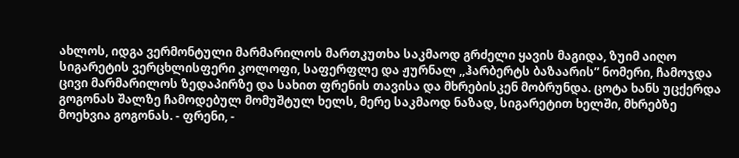ახლოს, იდგა ვერმონტული მარმარილოს მართკუთხა საკმაოდ გრძელი ყავის მაგიდა, ზუიმ აიღო სიგარეტის ვერცხლისფერი კოლოფი, საფერფლე და ჟურნალ ,,ჰარბერტს ბაზაარის” ნომერი, ჩამოჯდა ცივი მარმარილოს ზედაპირზე და სახით ფრენის თავისა და მხრებისკენ მობრუნდა. ცოტა ხანს უცქერდა გოგონას შალზე ჩამოდებულ მომუშტულ ხელს, მერე საკმაოდ ნაზად, სიგარეტით ხელში, მხრებზე მოეხვია გოგონას. - ფრენი, -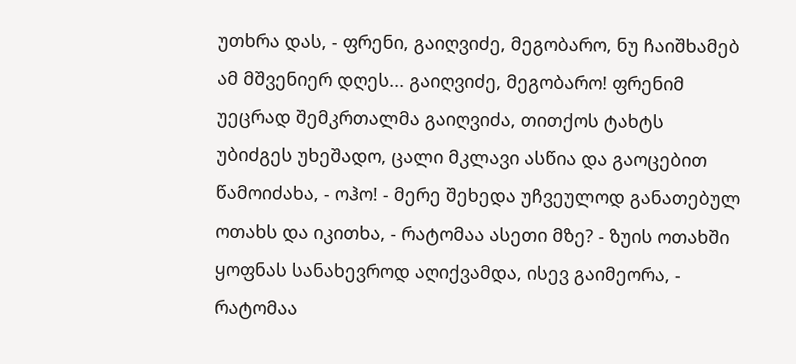უთხრა დას, - ფრენი, გაიღვიძე, მეგობარო, ნუ ჩაიშხამებ ამ მშვენიერ დღეს... გაიღვიძე, მეგობარო! ფრენიმ უეცრად შემკრთალმა გაიღვიძა, თითქოს ტახტს უბიძგეს უხეშადო, ცალი მკლავი ასწია და გაოცებით წამოიძახა, - ოჰო! - მერე შეხედა უჩვეულოდ განათებულ ოთახს და იკითხა, - რატომაა ასეთი მზე? - ზუის ოთახში ყოფნას სანახევროდ აღიქვამდა, ისევ გაიმეორა, - რატომაა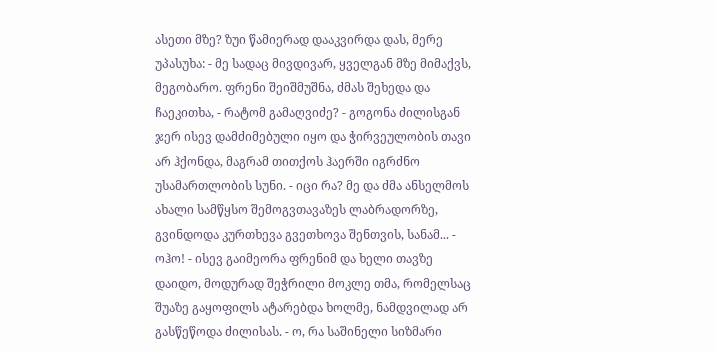ასეთი მზე? ზუი წამიერად დააკვირდა დას, მერე უპასუხა: - მე სადაც მივდივარ, ყველგან მზე მიმაქვს, მეგობარო. ფრენი შეიშმუშნა, ძმას შეხედა და ჩაეკითხა, - რატომ გამაღვიძე? - გოგონა ძილისგან ჯერ ისევ დამძიმებული იყო და ჭირვეულობის თავი არ ჰქონდა, მაგრამ თითქოს ჰაერში იგრძნო უსამართლობის სუნი. - იცი რა? მე და ძმა ანსელმოს ახალი სამწყსო შემოგვთავაზეს ლაბრადორზე, გვინდოდა კურთხევა გვეთხოვა შენთვის, სანამ... - ოჰო! - ისევ გაიმეორა ფრენიმ და ხელი თავზე დაიდო, მოდურად შეჭრილი მოკლე თმა, რომელსაც შუაზე გაყოფილს ატარებდა ხოლმე, ნამდვილად არ გასწეწოდა ძილისას. - ო, რა საშინელი სიზმარი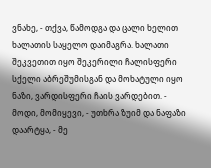ვნახე, - თქვა, წამოდგა და ცალი ხელით ხალათის საყელო დაიმაგრა. ხალათი შეკვეთით იყო შეკერილი ჩალისფერი სქელი აბრეშუმისგან და მოხატული იყო ნაზი, ვარდისფერი ჩაის ვარდებით. - მოდი, მომიყევი, - უთხრა ზუიმ და ნაფაზი დაარტყა, - მე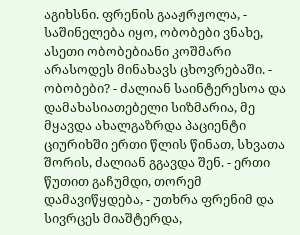აგიხსნი. ფრენის გააჟრჟოლა, - საშინელება იყო, ობობები ვნახე, ასეთი ობობებიანი კოშმარი არასოდეს მინახავს ცხოვრებაში. - ობობები? - ძალიან საინტერესოა და დამახასიათებელი სიზმარია, მე მყავდა ახალგაზრდა პაციენტი ციურიხში ერთი წლის წინათ, სხვათა შორის, ძალიან გგავდა შენ. - ერთი წუთით გაჩუმდი, თორემ დამავიწყდება, - უთხრა ფრენიმ და სივრცეს მიაშტერდა,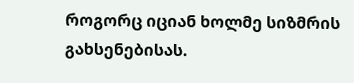როგორც იციან ხოლმე სიზმრის გახსენებისას.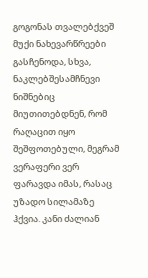გოგონას თვალებქვეშ მუქი ნახევარწრეები გასჩენოდა, სხვა, ნაკლებშესამჩნევი ნიშნებიც მიუთითებდნენ, რომ რაღაცით იყო შეშფოთებული, მეგრამ ვერაფერი ვერ ფარავდა იმას, რასაც უზადო სილამაზე ჰქვია. კანი ძალიან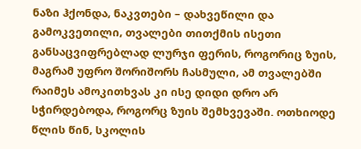ნაზი ჰქონდა, ნაკვთები – დახვეწილი და გამოკვეთილი, თვალები თითქმის ისეთი განსაცვიფრებლად ლურჯი ფერის, როგორიც ზუის, მაგრამ უფრო შორიშორს ჩასმული, ამ თვალებში რაიმეს ამოკითხვას კი ისე დიდი დრო არ სჭირდებოდა, როგორც ზუის შემხვევაში. ოთხიოდე წლის წინ, სკოლის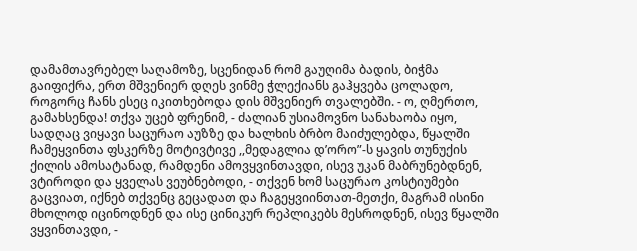დამამთავრებელ საღამოზე, სცენიდან რომ გაუღიმა ბადის, ბიჭმა გაიფიქრა, ერთ მშვენიერ დღეს ვინმე ჭლექიანს გაჰყვება ცოლადო, როგორც ჩანს ესეც იკითხებოდა დის მშვენიერ თვალებში. - ო, ღმერთო, გამახსენდა! თქვა უცებ ფრენიმ, - ძალიან უსიამოვნო სანახაობა იყო, სადღაც ვიყავი საცურაო აუზზე და ხალხის ბრბო მაიძულებდა, წყალში ჩამეყვინთა ფსკერზე მოტივტივე ,,მედაგლია დ’ორო”-ს ყავის თუნუქის ქილის ამოსატანად, რამდენი ამოვყვინთავდი, ისევ უკან მაბრუნებდნენ, ვტიროდი და ყველას ვეუბნებოდი, - თქვენ ხომ საცურაო კოსტიუმები გაცვიათ, იქნებ თქვენც გეცადათ და ჩაგეყვიინთათ-მეთქი, მაგრამ ისინი მხოლოდ იცინოდნენ და ისე ცინიკურ რეპლიკებს მესროდნენ, ისევ წყალში ვყვინთავდი, -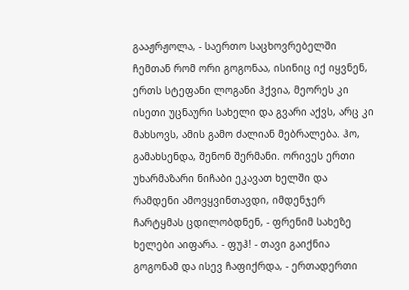გააჟრჟოლა, - საერთო საცხოვრებელში ჩემთან რომ ორი გოგონაა, ისინიც იქ იყვნენ, ერთს სტეფანი ლოგანი ჰქვია, მეორეს კი ისეთი უცნაური სახელი და გვარი აქვს, არც კი მახსოვს, ამის გამო ძალიან მებრალება. ჰო, გამახსენდა, შენონ შერმანი. ორივეს ერთი უხარმაზარი ნიჩაბი ეკავათ ხელში და რამდენი ამოვყვინთავდი, იმდენჯერ ჩარტყმას ცდილობდნენ, - ფრენიმ სახეზე ხელები აიფარა. - ფუჰ! - თავი გაიქნია გოგონამ და ისევ ჩაფიქრდა, - ერთადერთი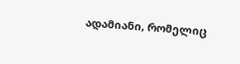ადამიანი, რომელიც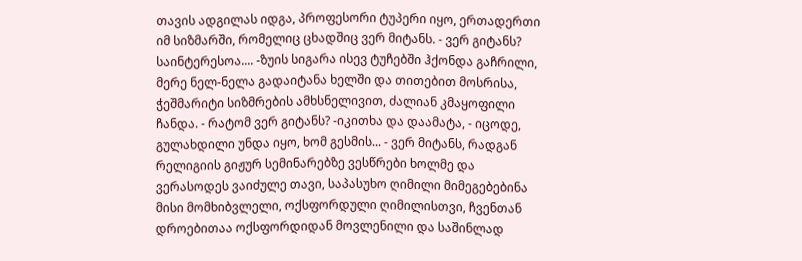თავის ადგილას იდგა, პროფესორი ტუპერი იყო, ერთადერთი იმ სიზმარში, რომელიც ცხადშიც ვერ მიტანს. - ვერ გიტანს? საინტერესოა.... -ზუის სიგარა ისევ ტუჩებში ჰქონდა გაჩრილი, მერე ნელ-ნელა გადაიტანა ხელში და თითებით მოსრისა, ჭეშმარიტი სიზმრების ამხსნელივით, ძალიან კმაყოფილი ჩანდა. - რატომ ვერ გიტანს? -იკითხა და დაამატა, - იცოდე, გულახდილი უნდა იყო, ხომ გესმის... - ვერ მიტანს, რადგან რელიგიის გიჟურ სემინარებზე ვესწრები ხოლმე და ვერასოდეს ვაიძულე თავი, საპასუხო ღიმილი მიმეგებებინა მისი მომხიბვლელი, ოქსფორდული ღიმილისთვი, ჩვენთან დროებითაა ოქსფორდიდან მოვლენილი და საშინლად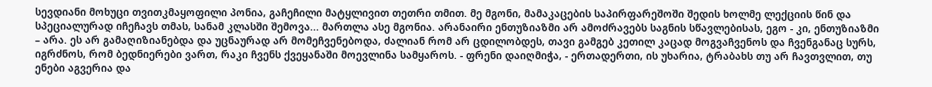სევდიანი მოხუცი თვითკმაყოფილი პონია, გაჩეჩილი მატყლივით თეთრი თმით. მე მგონი, მამაკაცების საპირფარეშოში შედის ხოლმე ლექციის წინ და სპეციალურად იჩეჩავს თმას, სანამ კლასში შემოვა... მართლა ასე მგონია. არანაირი ენთუზიაზმი არ ამოძრავებს საგნის სწავლებისას, ეგო - კი, ენთუზიაზმი – არა. ეს არ გამაღიზიანებდა და უცნაურად არ მომეჩვენებოდა, ძალიან რომ არ ცდილობდეს, თავი გამგებ კეთილ კაცად მოგვაჩვენოს და ჩვენგანაც სურს, იგრძნოს, რომ ბედნიერები ვართ, რაკი ჩვენს ქვეყანაში მოევლინა სამყაროს. - ფრენი დაიღმიჭა, - ერთადერთი, ის უხარია, ტრაბახს თუ არ ჩავთვლით, თუ ენები აგვერია და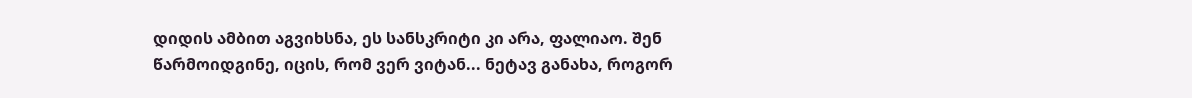დიდის ამბით აგვიხსნა, ეს სანსკრიტი კი არა, ფალიაო. შენ წარმოიდგინე, იცის, რომ ვერ ვიტან... ნეტავ განახა, როგორ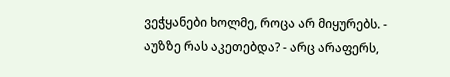ვეჭყანები ხოლმე, როცა არ მიყურებს. - აუზზე რას აკეთებდა? - არც არაფერს,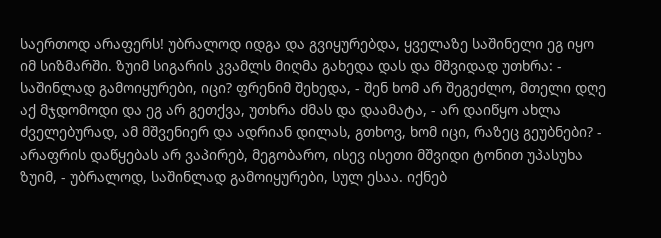საერთოდ არაფერს! უბრალოდ იდგა და გვიყურებდა, ყველაზე საშინელი ეგ იყო იმ სიზმარში. ზუიმ სიგარის კვამლს მიღმა გახედა დას და მშვიდად უთხრა: - საშინლად გამოიყურები, იცი? ფრენიმ შეხედა, - შენ ხომ არ შეგეძლო, მთელი დღე აქ მჯდომოდი და ეგ არ გეთქვა, უთხრა ძმას და დაამატა, - არ დაიწყო ახლა ძველებურად, ამ მშვენიერ და ადრიან დილას, გთხოვ, ხომ იცი, რაზეც გეუბნები? - არაფრის დაწყებას არ ვაპირებ, მეგობარო, ისევ ისეთი მშვიდი ტონით უპასუხა ზუიმ, - უბრალოდ, საშინლად გამოიყურები, სულ ესაა. იქნებ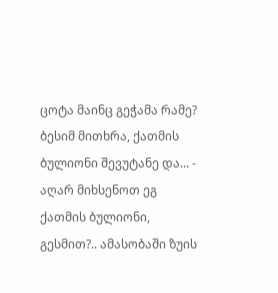ცოტა მაინც გეჭამა რამე? ბესიმ მითხრა, ქათმის ბულიონი შევუტანე და... - აღარ მიხსენოთ ეგ ქათმის ბულიონი, გესმით?.. ამასობაში ზუის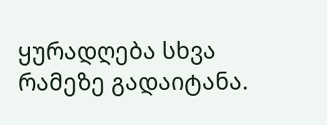ყურადღება სხვა რამეზე გადაიტანა.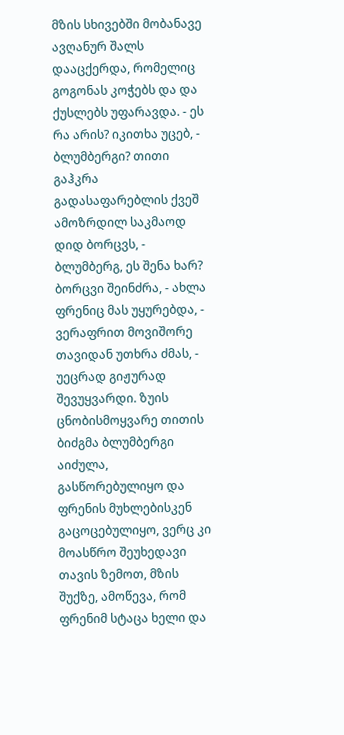მზის სხივებში მობანავე ავღანურ შალს დააცქერდა, რომელიც გოგონას კოჭებს და და ქუსლებს უფარავდა. - ეს რა არის? იკითხა უცებ, - ბლუმბერგი? თითი გაჰკრა გადასაფარებლის ქვეშ ამოზრდილ საკმაოდ დიდ ბორცვს, - ბლუმბერგ, ეს შენა ხარ? ბორცვი შეინძრა, - ახლა ფრენიც მას უყურებდა, - ვერაფრით მოვიშორე თავიდან უთხრა ძმას, - უეცრად გიჟურად შევუყვარდი. ზუის ცნობისმოყვარე თითის ბიძგმა ბლუმბერგი აიძულა, გასწორებულიყო და ფრენის მუხლებისკენ გაცოცებულიყო, ვერც კი მოასწრო შეუხედავი თავის ზემოთ, მზის შუქზე, ამოწევა, რომ ფრენიმ სტაცა ხელი და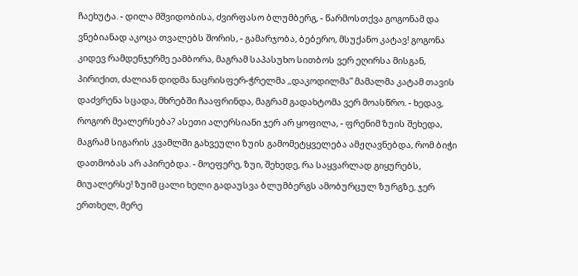ჩაეხუტა. - დილა მშვიდობისა, ძვირფასო ბლუმბერგ, - წარმოსთქვა გოგონამ და ვნებიანად აკოცა თვალებს შორის, - გამარჯობა, ბებერო, მსუქანო კატავ! გოგონა კიდევ რამდენჯერმე ეამბორა, მაგრამ საპასუხო სითბოს ვერ ეღირსა მისგან, პირიქით, ძალიან დიდმა ნაცრისფერ-ჭრელმა ,,დაკოდილმა” მამალმა კატამ თავის დაძვრენა სცადა, მხრებში ჩააფრინდა, მაგრამ გადახტომა ვერ მოასწრო. - ხედავ, როგორ მეალერსება? ასეთი ალერსიანი ჯერ არ ყოფილა, - ფრენიმ ზუის შეხედა, მაგრამ სიგარის კვამლში გახვეული ზუის გამომეტყველება ამჟღავნებდა, რომ ბიჭი დათმობას არ აპირებდა. - მოეფერე, ზუი, შეხედე, რა საყვარლად გიყურებს, მიუალერსე! ზუიმ ცალი ხელი გადაუსვა ბლუმბერგს ამობურცულ ზურგზე, ჯერ ერთხელ, მერე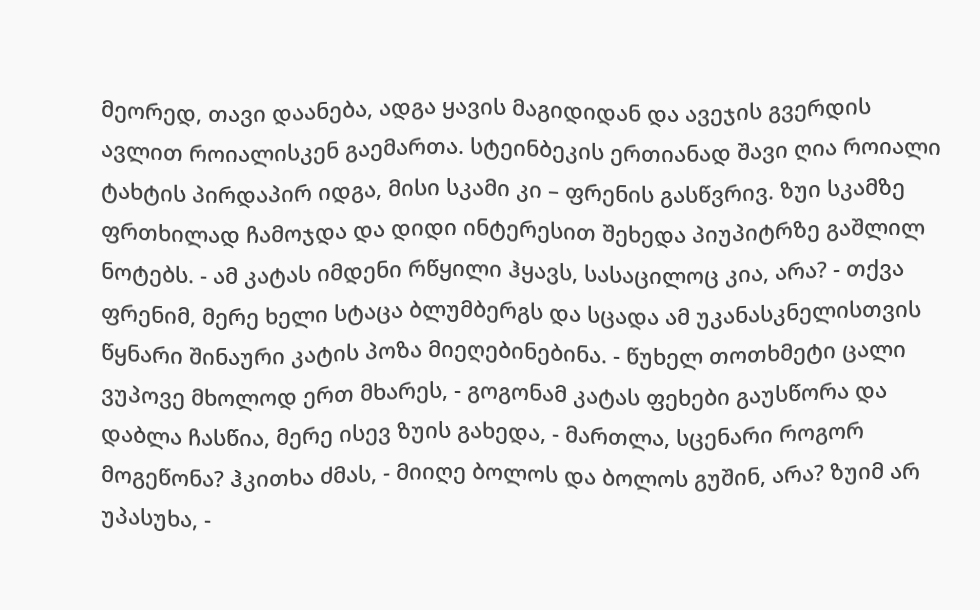მეორედ, თავი დაანება, ადგა ყავის მაგიდიდან და ავეჯის გვერდის ავლით როიალისკენ გაემართა. სტეინბეკის ერთიანად შავი ღია როიალი ტახტის პირდაპირ იდგა, მისი სკამი კი – ფრენის გასწვრივ. ზუი სკამზე ფრთხილად ჩამოჯდა და დიდი ინტერესით შეხედა პიუპიტრზე გაშლილ ნოტებს. - ამ კატას იმდენი რწყილი ჰყავს, სასაცილოც კია, არა? - თქვა ფრენიმ, მერე ხელი სტაცა ბლუმბერგს და სცადა ამ უკანასკნელისთვის წყნარი შინაური კატის პოზა მიეღებინებინა. - წუხელ თოთხმეტი ცალი ვუპოვე მხოლოდ ერთ მხარეს, - გოგონამ კატას ფეხები გაუსწორა და დაბლა ჩასწია, მერე ისევ ზუის გახედა, - მართლა, სცენარი როგორ მოგეწონა? ჰკითხა ძმას, - მიიღე ბოლოს და ბოლოს გუშინ, არა? ზუიმ არ უპასუხა, -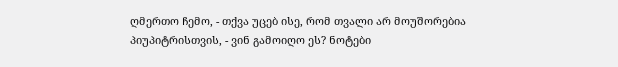ღმერთო ჩემო, - თქვა უცებ ისე, რომ თვალი არ მოუშორებია პიუპიტრისთვის, - ვინ გამოიღო ეს? ნოტები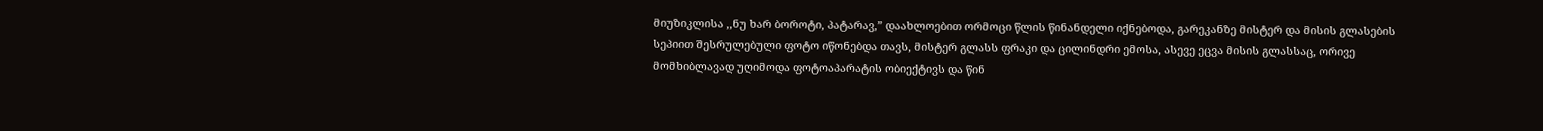მიუზიკლისა ,,ნუ ხარ ბოროტი, პატარავ,” დაახლოებით ორმოცი წლის წინანდელი იქნებოდა, გარეკანზე მისტერ და მისის გლასების სეპიით შესრულებული ფოტო იწონებდა თავს, მისტერ გლასს ფრაკი და ცილინდრი ემოსა, ასევე ეცვა მისის გლასსაც, ორივე მომხიბლავად უღიმოდა ფოტოაპარატის ობიექტივს და წინ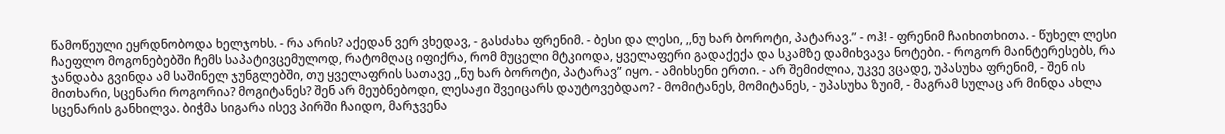წამოწეული ეყრდნობოდა ხელჯოხს. - რა არის? აქედან ვერ ვხედავ, - გასძახა ფრენიმ. - ბესი და ლესი, ,,ნუ ხარ ბოროტი, პატარავ.” - ოჰ! - ფრენიმ ჩაიხითხითა. - წუხელ ლესი ჩაეფლო მოგონებებში ჩემს საპატივცემულოდ, რატომღაც იფიქრა, რომ მუცელი მტკიოდა, ყველაფერი გადაქექა და სკამზე დამიხვავა ნოტები. - როგორ მაინტერესებს, რა ჯანდაბა გვინდა ამ საშინელ ჯუნგლებში, თუ ყველაფრის სათავე ,,ნუ ხარ ბოროტი, პატარავ” იყო. - ამიხსენი ერთი. - არ შემიძლია, უკვე ვცადე, უპასუხა ფრენიმ, - შენ ის მითხარი, სცენარი როგორია? მოგიტანეს? შენ არ მეუბნებოდი, ლესაჟი შვეიცარს დაუტოვებდაო? - მომიტანეს, მომიტანეს, - უპასუხა ზუიმ, - მაგრამ სულაც არ მინდა ახლა სცენარის განხილვა. ბიჭმა სიგარა ისევ პირში ჩაიდო, მარჯვენა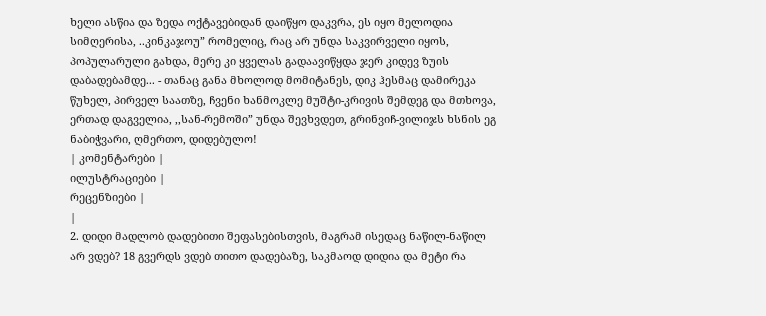ხელი ასწია და ზედა ოქტავებიდან დაიწყო დაკვრა, ეს იყო მელოდია სიმღერისა, ..კინკაჯოუ” რომელიც, რაც არ უნდა საკვირველი იყოს, პოპულარული გახდა, მერე კი ყველას გადაავიწყდა ჯერ კიდევ ზუის დაბადებამდე... - თანაც განა მხოლოდ მომიტანეს, დიკ ჰესმაც დამირეკა წუხელ, პირველ საათზე, ჩვენი ხანმოკლე მუშტი-კრივის შემდეგ და მთხოვა, ერთად დაგველია, ,,სან-რემოში” უნდა შევხვდეთ, გრინვიჩ-ვილიჯს ხსნის ეგ ნაბიჭვარი, ღმერთო, დიდებულო!
| კომენტარები |
ილუსტრაციები |
რეცენზიები |
|
2. დიდი მადლობ დადებითი შეფასებისთვის, მაგრამ ისედაც ნაწილ-ნაწილ არ ვდებ? 18 გვერდს ვდებ თითო დადებაზე, საკმაოდ დიდია და მეტი რა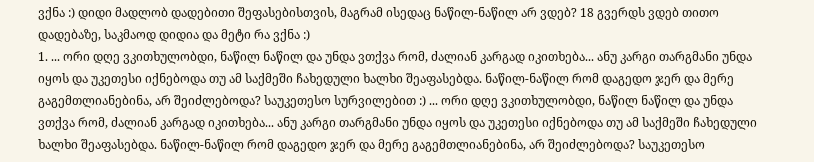ვქნა :) დიდი მადლობ დადებითი შეფასებისთვის, მაგრამ ისედაც ნაწილ-ნაწილ არ ვდებ? 18 გვერდს ვდებ თითო დადებაზე, საკმაოდ დიდია და მეტი რა ვქნა :)
1. ... ორი დღე ვკითხულობდი, ნაწილ ნაწილ და უნდა ვთქვა რომ, ძალიან კარგად იკითხება... ანუ კარგი თარგმანი უნდა იყოს და უკეთესი იქნებოდა თუ ამ საქმეში ჩახედული ხალხი შეაფასებდა. ნაწილ-ნაწილ რომ დაგედო ჯერ და მერე გაგემთლიანებინა, არ შეიძლებოდა? საუკეთესო სურვილებით :) ... ორი დღე ვკითხულობდი, ნაწილ ნაწილ და უნდა ვთქვა რომ, ძალიან კარგად იკითხება... ანუ კარგი თარგმანი უნდა იყოს და უკეთესი იქნებოდა თუ ამ საქმეში ჩახედული ხალხი შეაფასებდა. ნაწილ-ნაწილ რომ დაგედო ჯერ და მერე გაგემთლიანებინა, არ შეიძლებოდა? საუკეთესო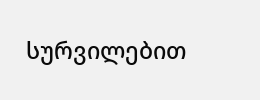სურვილებით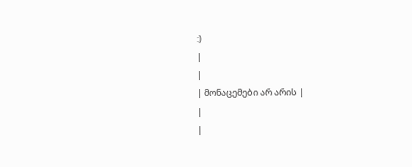:)
|
|
| მონაცემები არ არის |
|
|